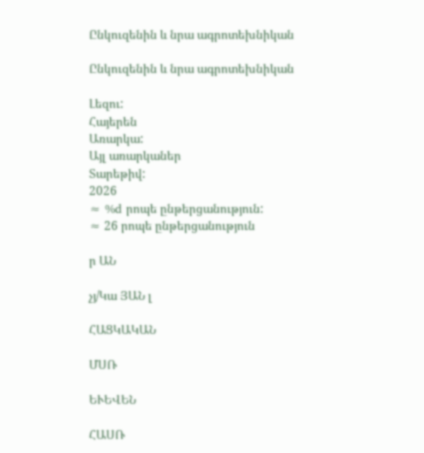Ընկուզենին և նրա ագրոտեխնիկան

Ընկուզենին և նրա ագրոտեխնիկան

Լեզու:
Հայերեն
Առարկա:
Այլ առարկաներ
Տարեթիվ:
2026
≈ %d րոպե ընթերցանություն:
≈ 26 րոպե ընթերցանություն

ր ԱՆ

չյ/Կա ՅԱՆ լ

ՀԱՑԿԱԿԱՆ

ՄՍՌ

ԵՒԵՎԵՆ

ՀԱՍՌ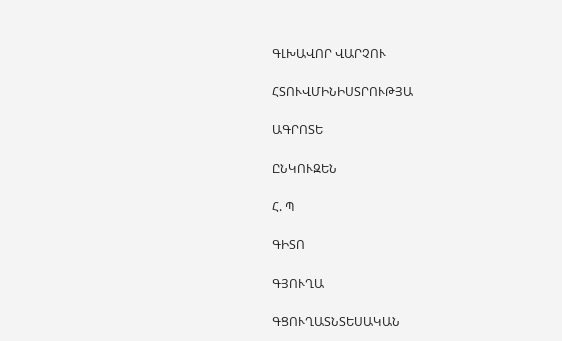ԳԼԽԱՎՈՐ ՎԱՐՉՈՒ

ՀՏՈՒՎՄԻՆԻՍՏՐՈՒԹՅԱ

ԱԳՐՈՏԵ

ԸՆԿՈՒԶԵՆ

Հ. Պ

ԳԻՏՈ

ԳՅՈՒՂԱ

ԳՑՈՒՂԱՏՆՏԵՍԱԿԱՆ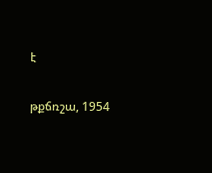է

թքճռշա, 1954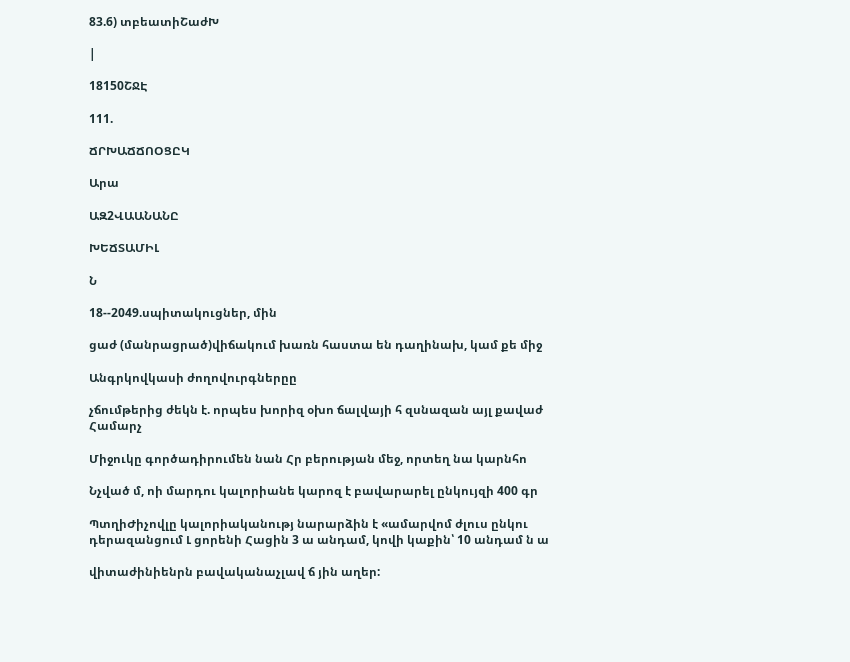83.6) տբեատիՇաժԽ

|

18150ՇՋԷ

111.

ՃՐԽԱՃՃՈՕՑԸԿ

Արա

ԱԶ2ՎԱԱՆԱՆԸ

ԽԵՃՏԱՄԻԼ

Ն

18--2049.սպիտակուցներ, մին

ցաժ (մանրացրած)վիճակում խառն հաստա են դաղինախ, կամ քե միջ

Անգրկովկասի ժողովուրգներըը

չճումթերից ժեկն է. որպես խորիզ օխո ճալվայի հ զսնազան այլ քավաժ Համարչ

Միջուկը գործադիրումեն նան Հր բերության մեջ, որտեղ նա կարնհո

Նչված մ, ոի մարդու կալորիանե կարոզ է բավարարել ընկույզի 400 գր

ՊտղիԺիչովլը կալորիականությ նարարձին է «ամարվոմ ժլուս ընկու դերազանցում Լ ցորենի Հացին 3 ա անդամ, կովի կաքին՝ 10 անդամ ն ա

վիտաժինիենրն բավականաչլավ ճ յին աղեր: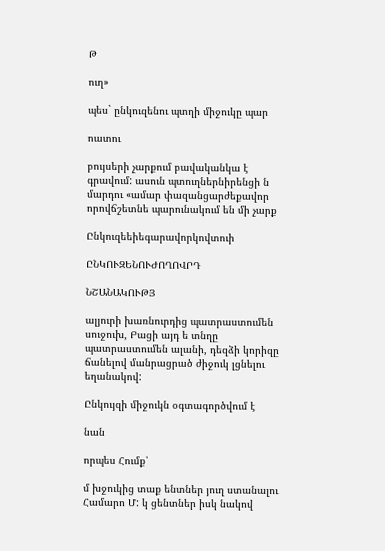Թ

ուղ»

պես` ընկուզենու պտղի միջուկը պար

ոատու

բույսերի չարքում բավականկա է գրավում: ասուն պտուղներնիրենցի ն մարդու «ամար փազանցարժեքավոր որովճշետնե պարունակում են մի չարք

Ընկուզեեիեգարավորկովտուի

ԸՆԿՈՒԶԵՆՈՒԺՈՂՈՎՐԴ

ՆՇԱՆԱԿՈՒԹՅ

ալյուրի խառնուրդից պատրաստումեն սուջուխ, Բացի այդ ե տնղը պատրաստումեն ալանի, դեզձի կորիզը ճանելով մանրացրած ժիջուկ լցնելու եղանակով:

Ընկույզի միջուկն օգտագործվում է

նան

որպես Հումք՝

մ խջուկից տաք ենտներ յուղ ստանալու Համարո Մ: կ ցենտներ իսկ նակով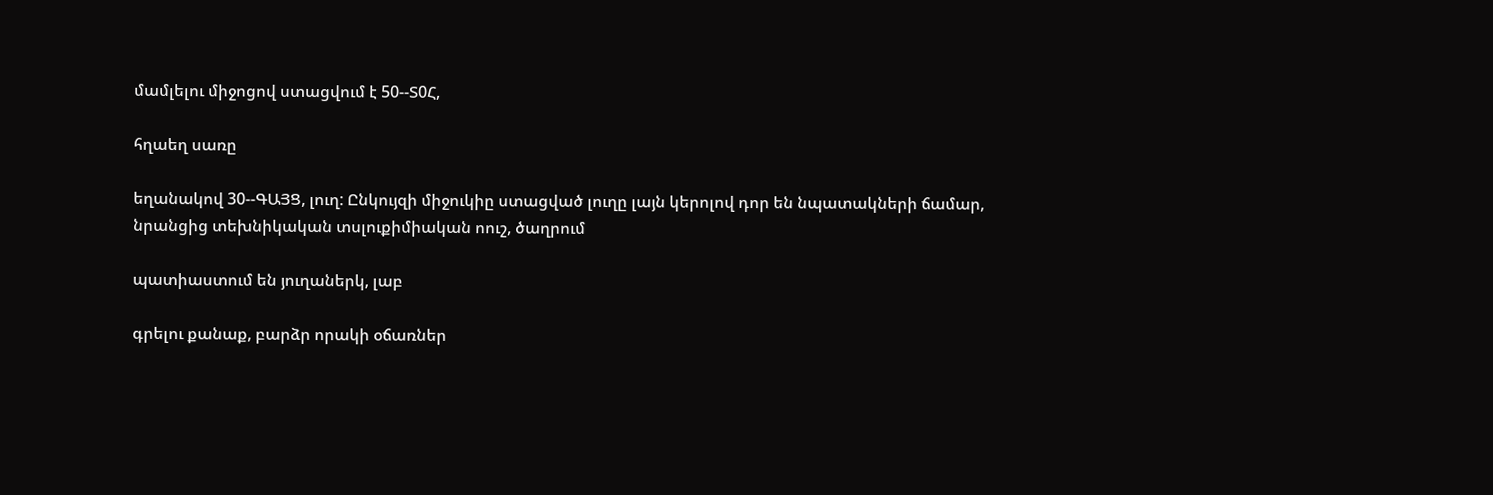մամլելու միջոցով ստացվում է 50--Տ0Հ,

հղաեղ սառը

եղանակով 30--ԳԱՅՑ, լուղ: Ընկույզի միջուկիը ստացված լուղը լայն կերոլով դոր են նպատակների ճամար, նրանցից տեխնիկական տսլուքիմիական ոուշ, ծաղրում

պատիաստում են յուղաներկ, լաբ

գրելու քանաք, բարձր որակի օճառներ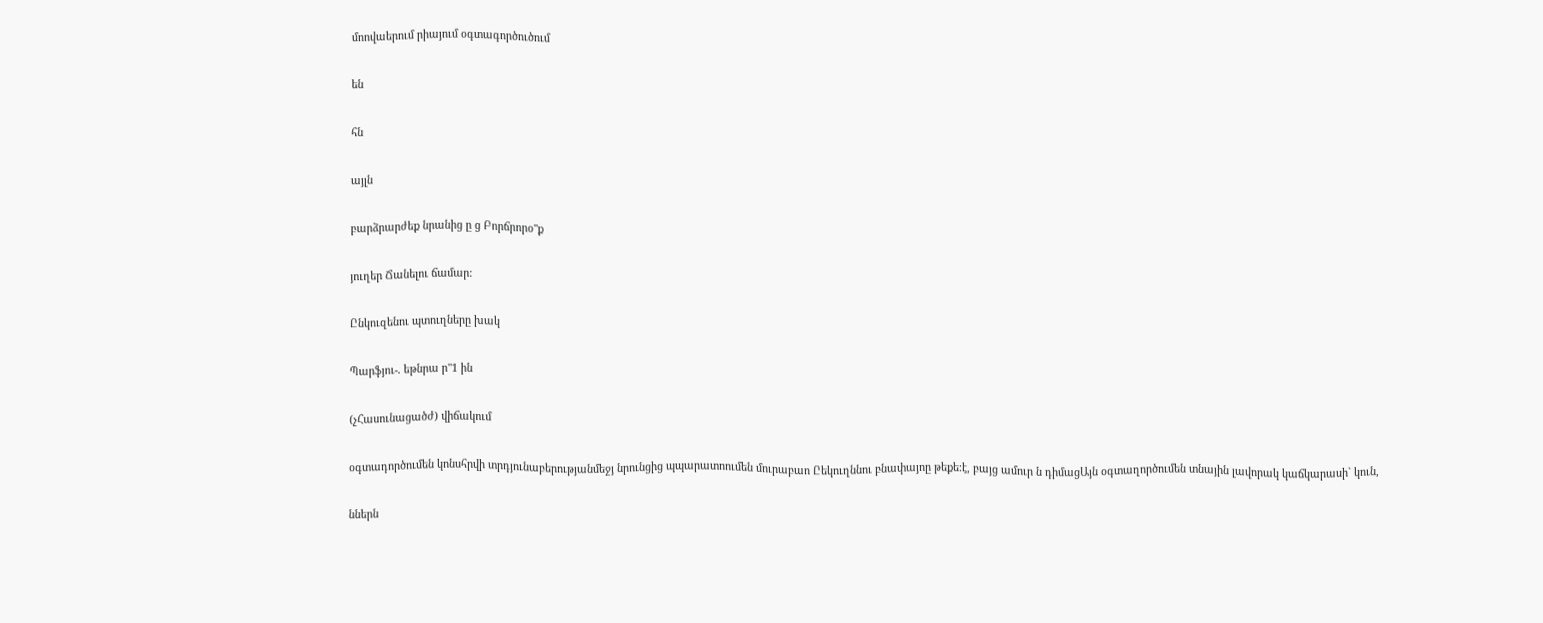մոովաերում րիայում օգտագործուծում

են

հն

այլն

բարձրարժեք նրանից ը ց Բորճրորօ"ք

յուղեր Ճանելու ճամար:

Ընկուզենու պտուղները խակ

Պարֆյու-. եթնրա ր"1 ին

(չՀասունացածժ) վիճակում

օգտադործումեն կոնսհրվի տրդյունաբերությանմեջյ նրունցից պպարատոումեն մուրաբաո Ըեկուղննու բնափայոը թեքե։է, բայց ամուր ն դիմացԱյն օգտաղործումեն տնային լավորակ կաճկարասի` կուն,

ններն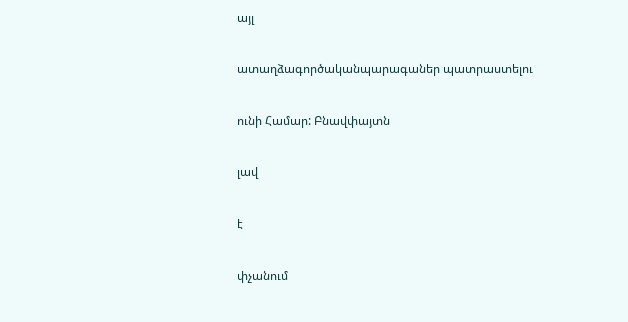այլ

ատաղձագործականպարագաներ պատրաստելու

ունի Համար: Բնավփայտն

լավ

է

փչանում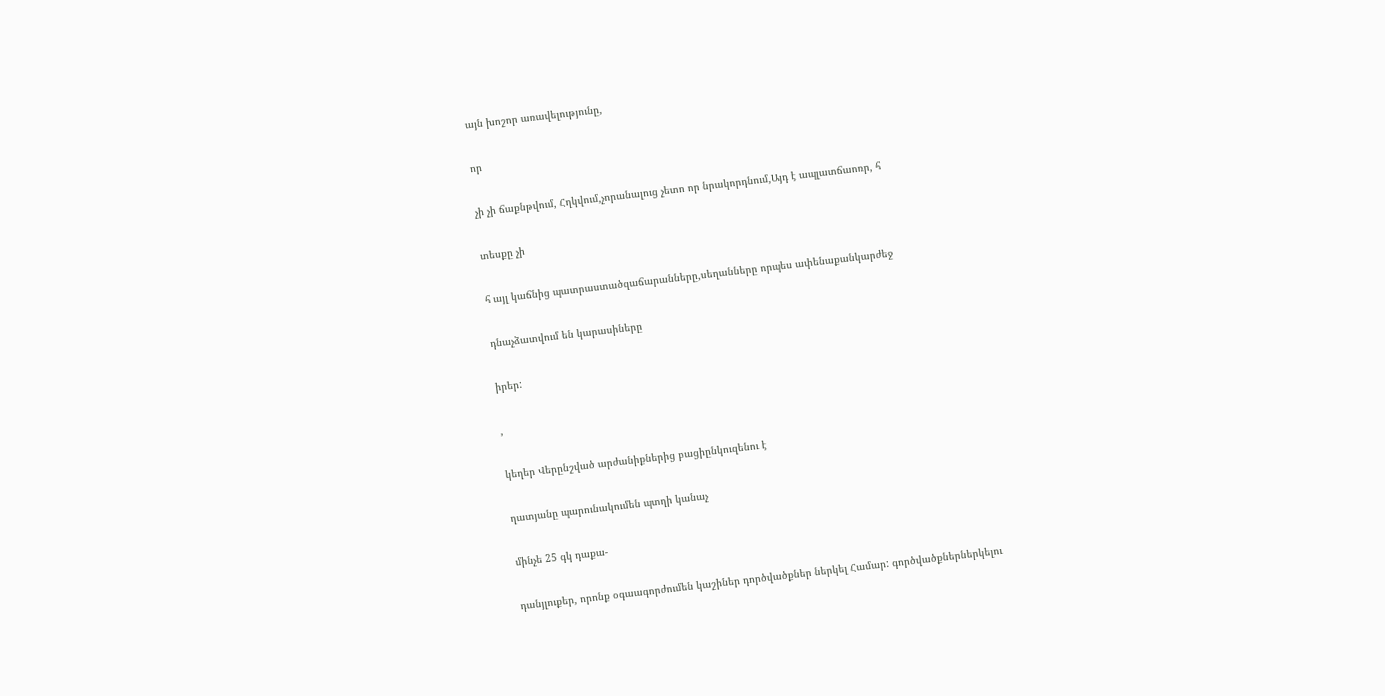այն խոշոր առավելությունը,

որ

չի չի ճաքնթվում, Հղկվում,չորանալուց չետո որ նրակորդնում,Այդ է ապլատճաոռր, հ

տեսքը չի

հ այլ կաճնից պատրաստածզաճարանները,սեղանները որպես ափենաքանկարժեջ

դնաչձատվում են կարասիները

իրեր:

,

կեղեր Վերընշված արժանիքներից բացիընկուզենու է

ղատյանը պարունակումեն պտղի կանաչ

մինչե 25 գկ դաքա-

դանյլուքեր, որոնք օգաագորժումեն կաշիներ դործվածքներ ներկել Համար: գործվածքներներկելու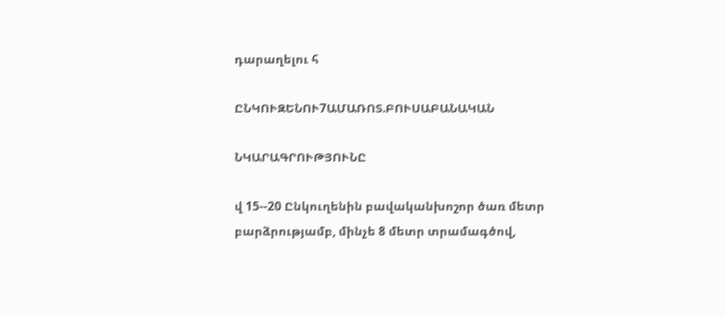դարաղելու հ

ԸՆԿՈՒԶԵՆՈՒ7ԱՄԱՌՈՏ.ԲՈՒՍԱԲԱՆԱԿԱՆ

ՆԿԱՐԱԳՐՈՒԹՅՈՒՆԸ

վ 15--20 Ընկուղենին բավականխոշոր ծառ մետր բարձրությամբ, մինչե 8 մետր տրամագծով,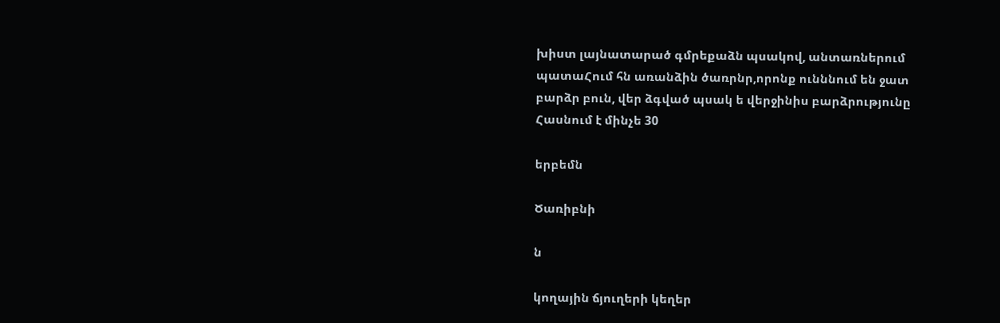խիստ լայնատարած գմրեքաձն պսակով, անտառներում պատաՀում հն առանձին ծառրնր,որոնք ունննում են ջատ բարձր բուն, վեր ձգված պսակ ե վերջինիս բարձրությունը Հասնում է մինչե 30

երբեմն

Ծառիբնի

ն

կողային ճյուղերի կեղեր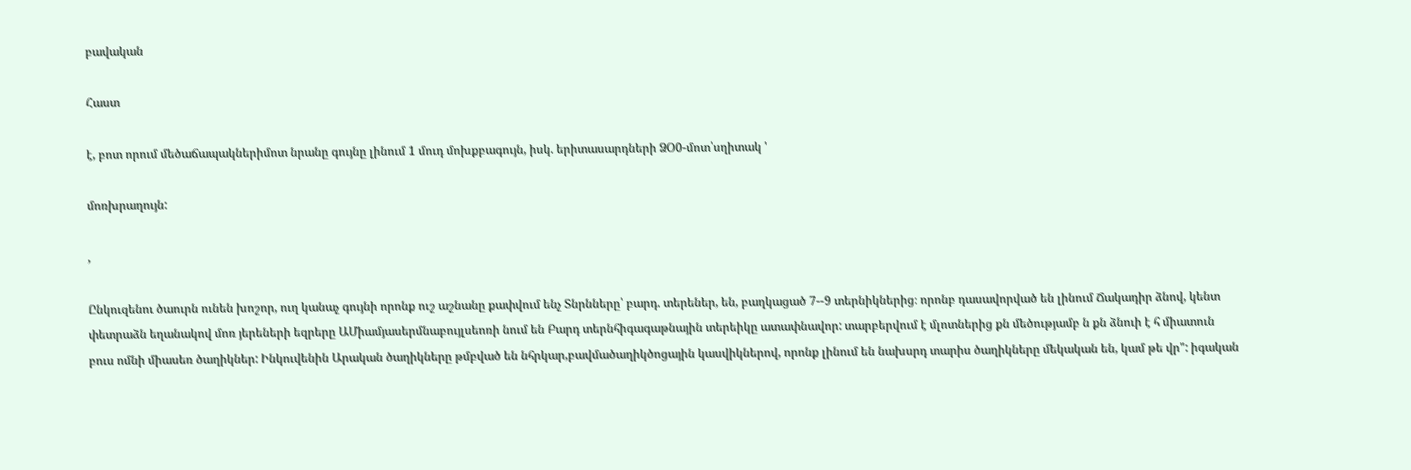բավական

Հաստ

է, բոտ որում մեծաճապակներիմոտ նրանը գույնը լինում 1 մուդ մոխքբագույն, իսկ. երիտասարդների ՁՕ0-մոտ՝սղիտակ '

մոռխրաղույն:

,

Ընկուզենու ծաուրն ունեն խոշոր, ուղ կանաչ գույնի որոնք ուշ աշնանը քափվում ենչ Տնրնները՝ բարդ. տերեներ, են, բաղկացած 7--9 տերնիկներից։ որոնբ դասավորված են լինում Ճակադիր ձնով, կենտ փետրաձն եղանակով մոռ յերեների եզրերը ԱՄիամյասերմնաբույլսեոռի նում են Բարդ տերնհիգագաթնային տերեիկը ատափնավոր: տարբերվում է մլոտներից քն մեծությամբ ն քն ձնուի է հ միատուն բուս ոմնի միասեռ ծաղիկներ: Ինկուվենին Արական ծաղիկները թմբված են նհրկար,բավմածաղիկծոցային կասվիկներով, որոնք լինում են նախսրդ տարիս ծաղիկները մեկական են, կամ թե վր": իգական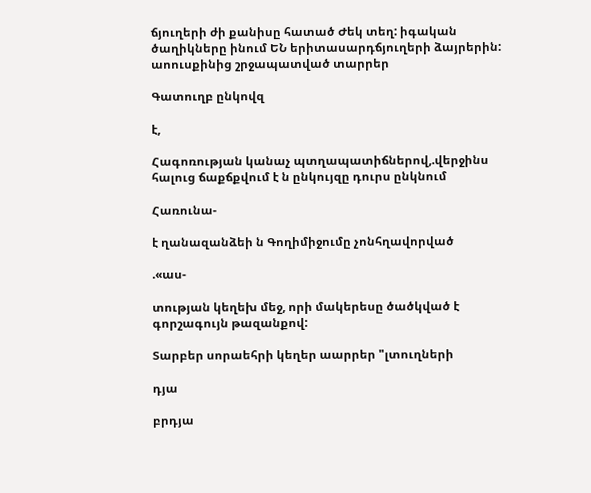ճյուղերի ժի քանիսը հատած Ժեկ տեղ: իգական ծաղիկները ինում ԵՆ երիտասարդճյուղերի ձայրերին: աոուսքինից շրջապատված տարրեր

Գատուղբ ընկովզ

է,

Հագոռության կանաչ պտղապատիճներով,.վերջինս հալուց ճաքճքվում է ն ընկույզը դուրս ընկնում

Հառունա-

է ղանազանձեի ն Գողիմիջումը չոնհղավորված

.«աս-

տության կեղեխ մեջ, որի մակերեսը ծածկված է գորշագույն թազանքով:

Տարբեր սորաեհրի կեղեր աարրեր "լտուղների

դյա

բրդյա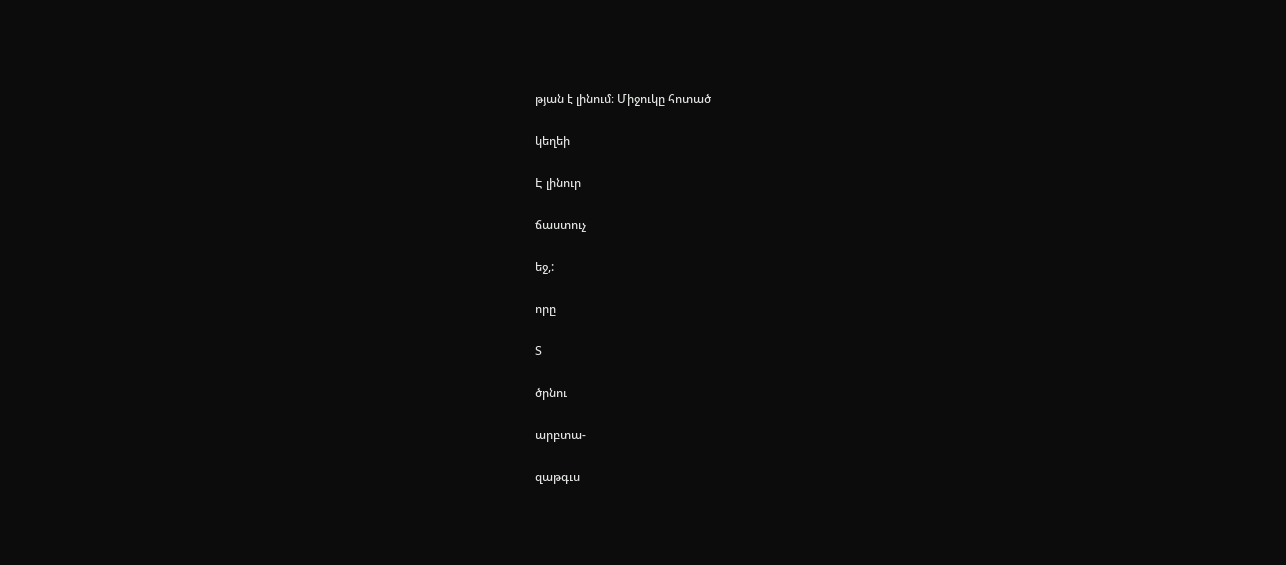թյան է լինում։ Միջուկը հոտած

կեղեի

Է լինուր

ճաստուչ

եջ,:

որը

Տ

ծրնու

արբտա-

զաթգւս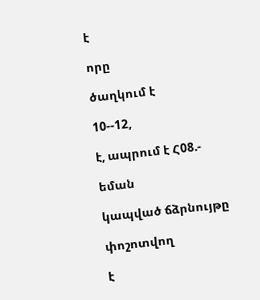է

որը

ծաղկում է

10--12,

է, ապրում է Հ08.-

եման

կապված ճձրնույթը

փոշոտվող

է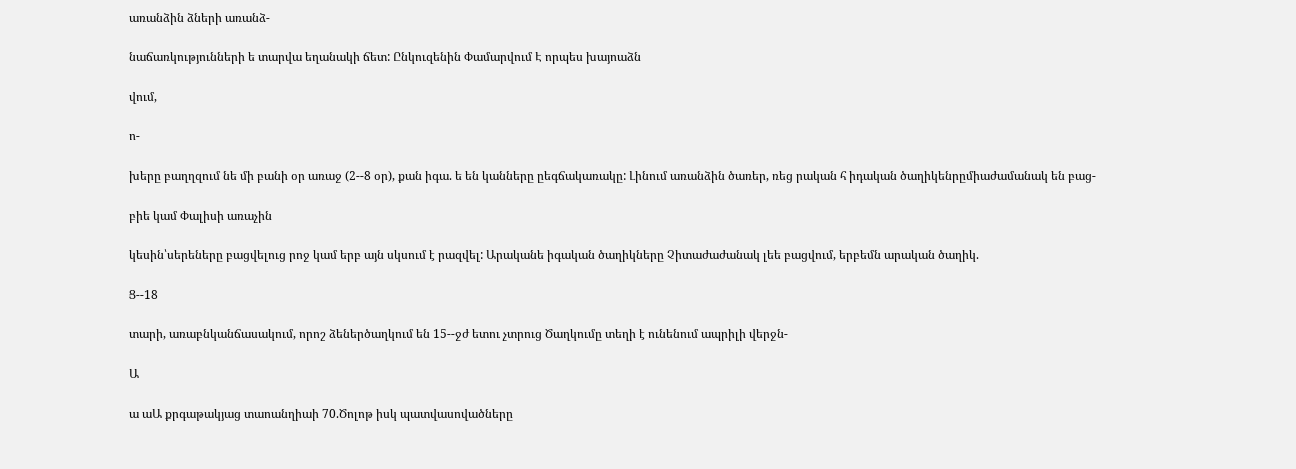առանձին ձների առանձ-

նաճառկությունների ե տարվա եղանակի ճետ: Ընկուզենին Փամարվում Է որպես խայոաձն

վում,

ո-

խերը բաղղզում նե մի բանի օր առաջ (2--8 օր), քան իգա. ե են կանները ըեգճակառակը: Լինում առանձին ծառեր, ռեց րական հ իդական ծաղիկենրըմիաժամանակ են բաց-

բիե կամ Փալիսի առաչին

կեսին՝սերեները բացվելուց րոջ կամ երբ այն սկսում է րազվել: Արականե իգական ծաղիկները Չիտաժաժանակ լեե բացվում, երբեմն արական ծաղիկ.

Ց--18

տարի, առաբնկանճասակում, որոշ ձեներծաղկում են 15--ջժ ետու չտրուց Ծաղկումը տեղի է ունենում ապրիլի վերջն-

Ա

ա աԱ քրգաթակյաց տաոանղիաի 70.Ծոլոթ իսկ պատվասովածները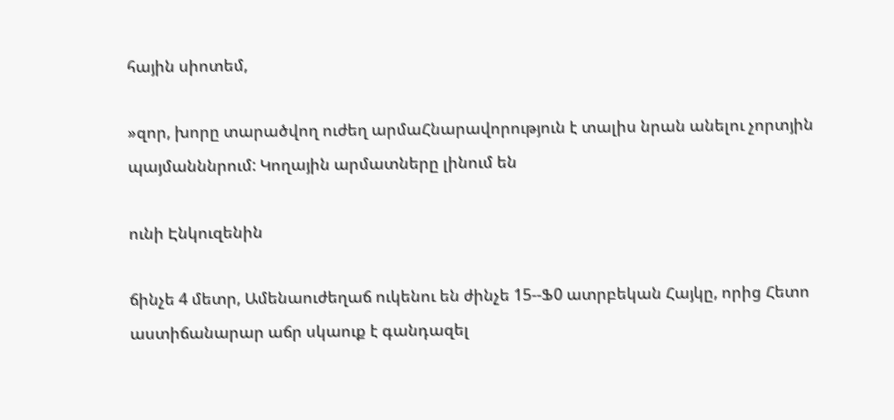հային սիոտեմ,

»զոր, խորը տարածվող ուժեղ արմաՀնարավորություն է տալիս նրան անելու չորտյին պայմանննրում: Կողային արմատները լինում են

ունի Էնկուզենին

ճինչե 4 մետր, Ամենաուժեղաճ ուկենու են ժինչե 15--Ֆ0 ատրբեկան Հայկը, որից Հետո աստիճանարար աճր սկաուք է գանդազել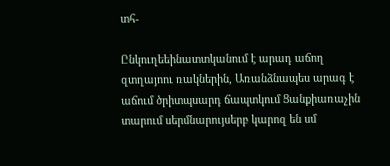տհ-

Ընկուղեեինատտկանում է արադ աճող զտղայոու ռակներին, Առանձնապես արագ է աճում ծրիտպսարդ ճապտկում Ցանքիառաչին տարում սերմնարույսերբ կարոզ են սմ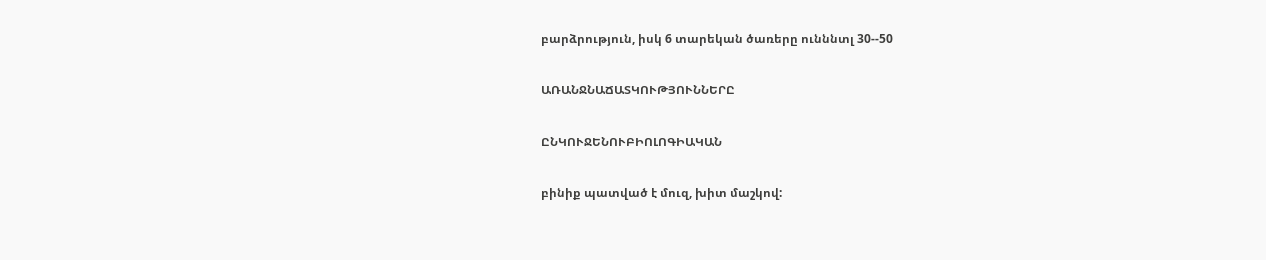բարձրություն, իսկ 6 տարեկան ծառերը ունննտլ 30--50

ԱՌԱՆՋՆԱՃԱՏԿՈՒԹՅՈՒՆՆԵՐԸ

ԸՆԿՈՒՋԵՆՈՒԲԻՈԼՈԳԻԱԿԱՆ

բինիք պատված է մուզ, խիտ մաշկով: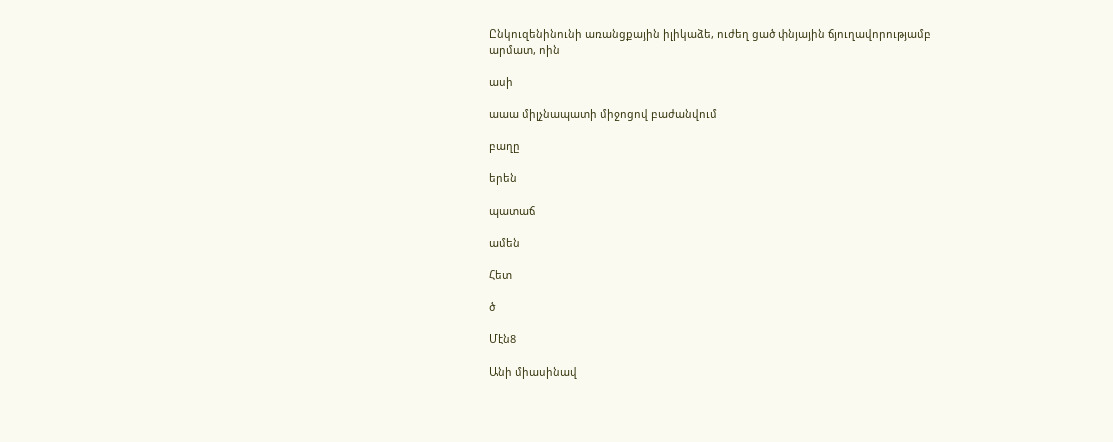Ընկուզենինունի առանցքային իլիկաձե, ուժեղ ցած փնյային ճյուղավորությամբ արմատ, ոին

ասի

աաա միլչնապատի միջոցով բաժանվում

բաղը

երեն

պատաճ

ամեն

Հետ

ծ

Մէն8

Անի միասինավ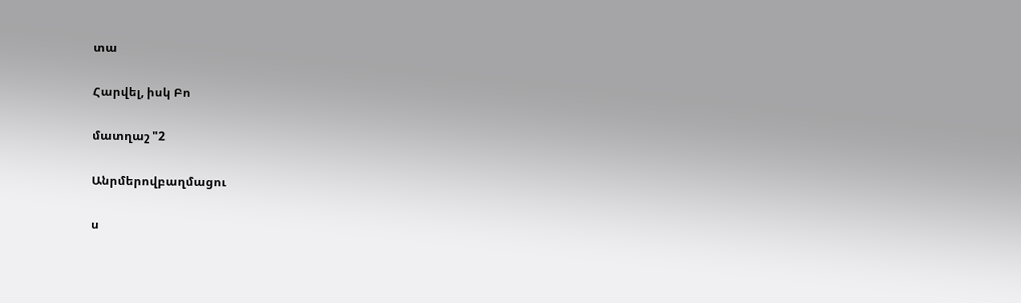տա

Հարվել, իսկ Բո

մատղաշ "2

Անրմերովբաղմացու

ս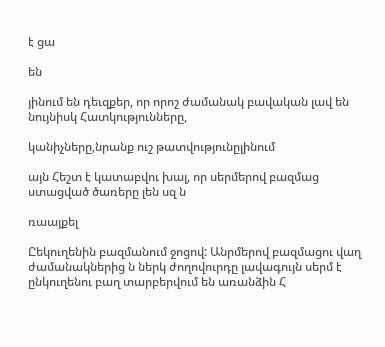է ցա

են

յինում են դեւզքեր, որ որոշ ժամանակ բավական լավ են նույնիսկ Հատկությունները,

կանիչները,նրանք ուշ թատվությունըլինում

այն Հեշտ է կատաբվու խալ, որ սերմերով բազմաց ստացված ծառերը լեն սզ ն

ռաայքել

Ըեկուղենին բազմանում ջոցով: Անրմերով բազմացու վաղ ժամանակներից ն ներկ ժողովուրդը լավագույն սերմ է ընկուղենու բաղ տարբերվում են առանձին Հ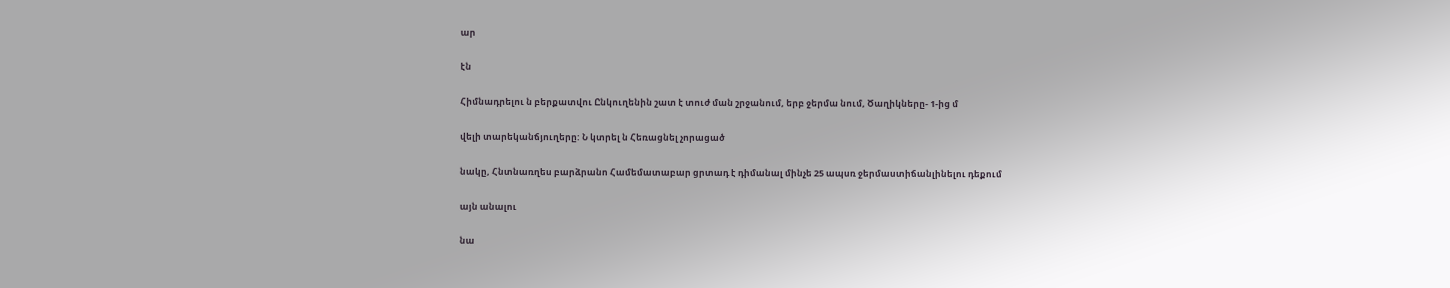ար

էն

Հիմնադրելու ն բերքատվու Ընկուղենին շատ է տուժ ման շրջանում, երբ ջերմա նում, Ծաղիկները- 1-ից մ

վելի տարեկանճյուղերը: Ն կտրել ն Հեռացնել չորացած

նակը, Հնտնառղես բարձրանո Համեմատաբար ցրտադ է դիմանալ մինչե 25 ապսռ ջերմաստիճանլինելու դեքում

այն անալու

նա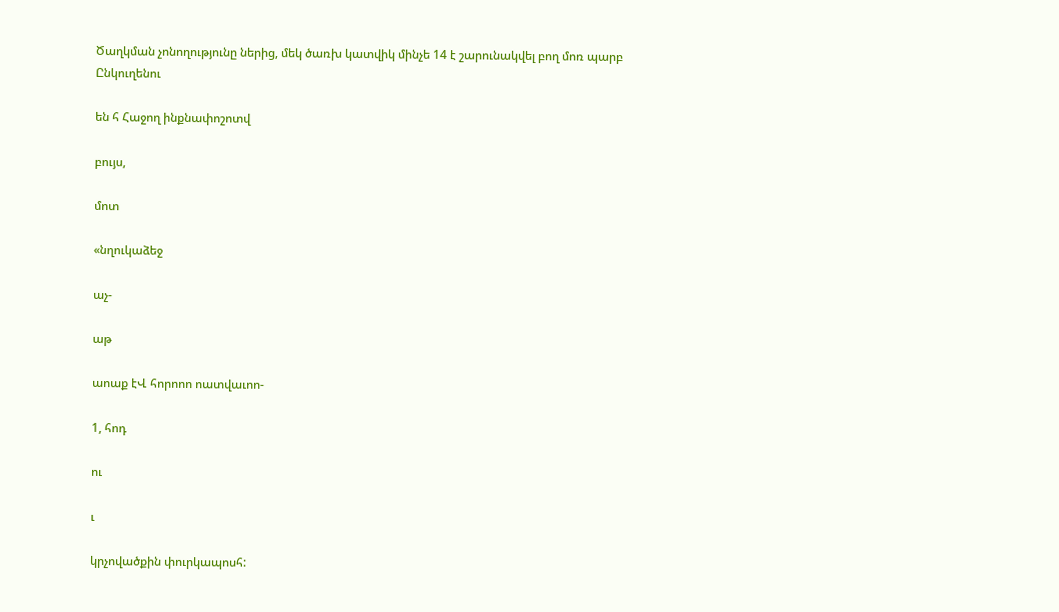Ծաղկման չոնողությունը ներից, մեկ ծառխ կատվիկ մինչե 14 է շարունակվել բող մոռ պարբ Ընկուղենու

են հ Հաջող ինքնափոշոտվ

բույս,

մոտ

«նղուկաձեջ

աչ-

աթ

աոաք էՎ հորոոո ոատվաւոո-

1, հոդ

ու

ւ

կրչովածքին փուրկապոսհ: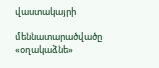վաստակայրի

մեննատարածվածը «օղակաձնե»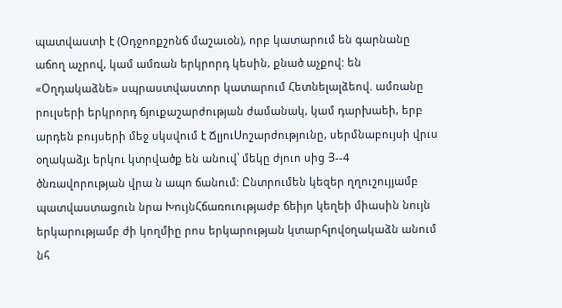պատվաստի է (Օդջոոքշոնճ մաշաւօն), որբ կատարում են գարնանը աճող աչրով, կամ ամռան երկրորդ կեսին, քնած աչքով: են «Օղդակաձնե» սպրաստվաստոր կատարում Հետնելալձեով. ամռանը րուլսերի երկրորդ ճյուքաշարժության ժամանակ, կամ դարխաեի, երբ արդեն բույսերի մեջ սկսվում է ՃլյուՍոշարժությունը, սերմնաբույսի վրւս օղակաձյւ երկու կտրվածք են անուվ՝ մեկը ժյուո սից Յ--4 ծնռավորության վրա ն ապո ճանում: Ընտրումեն կեզեր ղղուշույյամբ պատվաստացուն նրա ԽույնՀճառուությաժբ ճեիյո կեղեի միասին նույն երկարությամբ ժի կողմիը րոս երկարության կտարհլովօղակաձն անում նհ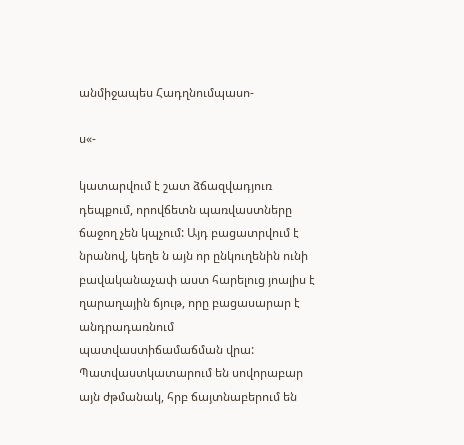անմիջապես Հադղնումպասո-

ս«-

կատարվում է շատ ձճազվադյուռ դեպքում, որովճետն պառվաստները ճաջող չեն կպչում: Այդ բացատրվում է նրանով, կեղե ն այն որ ընկուղենին ունի բավականաչափ աստ հարելուց յոալիս է ղարաղային ճյութ, որը բացասարար է անդրադառնում պատվաստիճամաճման վրա: Պատվաստկատարում են սովորաբար այն ժթմանակ, հրբ ճայտնաբերում են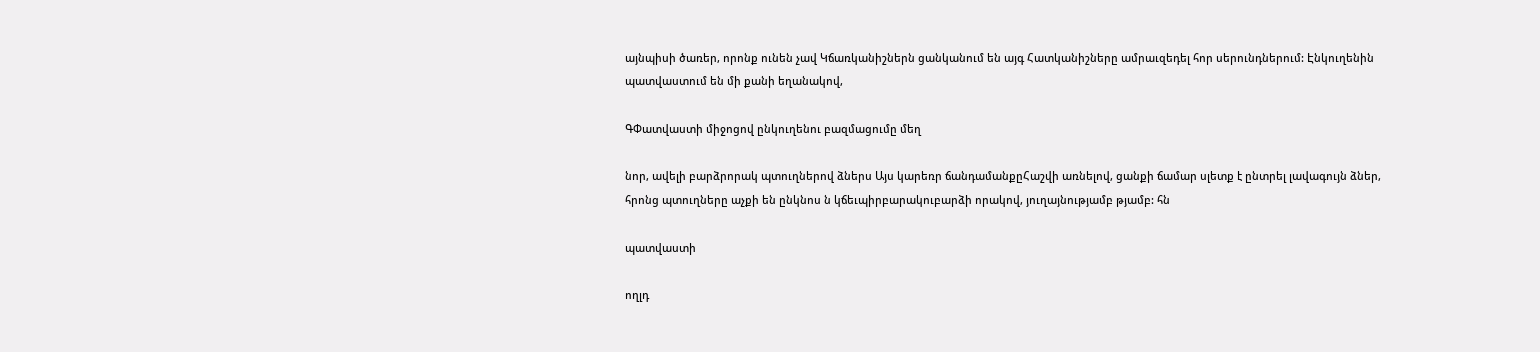այնպիսի ծառեր, որոնք ունեն չավ Կճառկանիշներն ցանկանում են այգ Հատկանիշները ամրաւզեդել հոր սերունդներում: Էնկուղենին պատվաստում են մի քանի եղանակով,

ԳՓատվաստի միջոցով ընկուղենու բազմացումը մեղ

նոր, ավելի բարձրորակ պտուղներով ձներս Այս կարեռր ճանդամանքըՀաշվի առնելով, ցանքի ճամար սլետք է ընտրել լավագույն ձներ, հրոնց պտուղները աչքի են ընկնոս ն կճեւպիրբարակուբարձի որակով, յուղայնությամբ թյամբ: հն

պատվաստի

ողլդ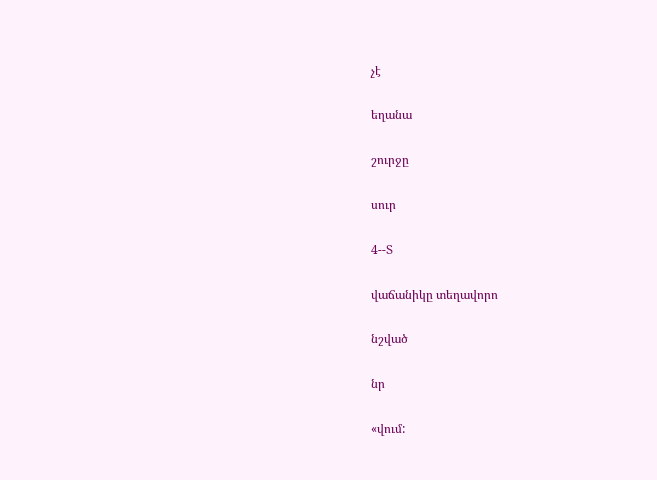չէ

եղանա

շուրջը

սուր

4--Տ

վաճանիկը տեղավորո

նշված

նր

«վում: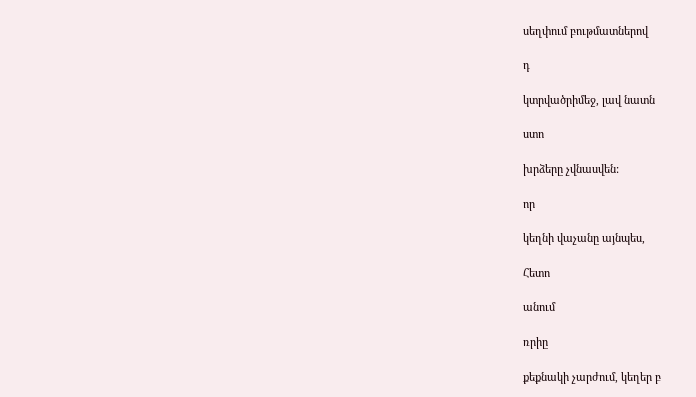սեղփում բութմատներով

դ

կտրվածրիմեջ, լավ նատն

ստո

խրձերը չվնասվեն:

որ

կեղնի վաչանը այնպես,

Հետո

անում

ռրիը

քեքնակի չարժում, կեղեր բ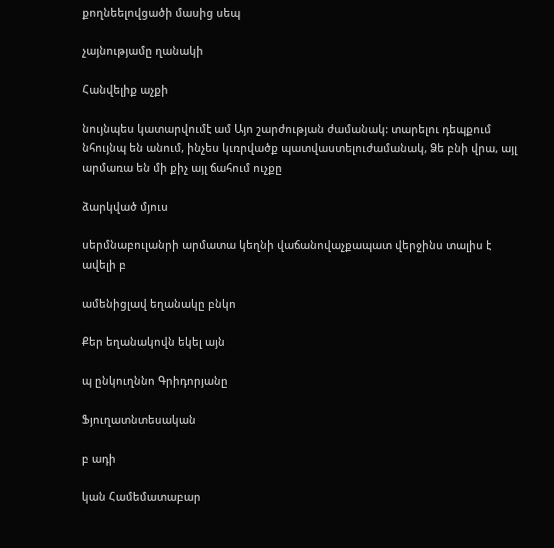քողնեելովցածի մասից սեպ

չայնությամը ղանակի

Հանվելիք աչքի

նույնպես կատարվումէ ամ Այո շարժության ժամանակ: տարելու դեպքում նհույնպ են անում, ինչես կւռրվածք պատվաստելուժամանակ, Ձե բնի վրա, այլ արմառա են մի քիչ այլ ճահում ուչքը

ձարկված մյուս

սերմնաբուլանրի արմատա կեղնի վաճանովաչքապատ վերջինս տալիս է ավելի բ

ամենիցլավ եղանակը բնկո

Քեր եղանակովն եկել այն

պ ընկուղննո Գրիդորյանը

Ֆյուղատնտեսական

բ ադի

կան Համեմատաբար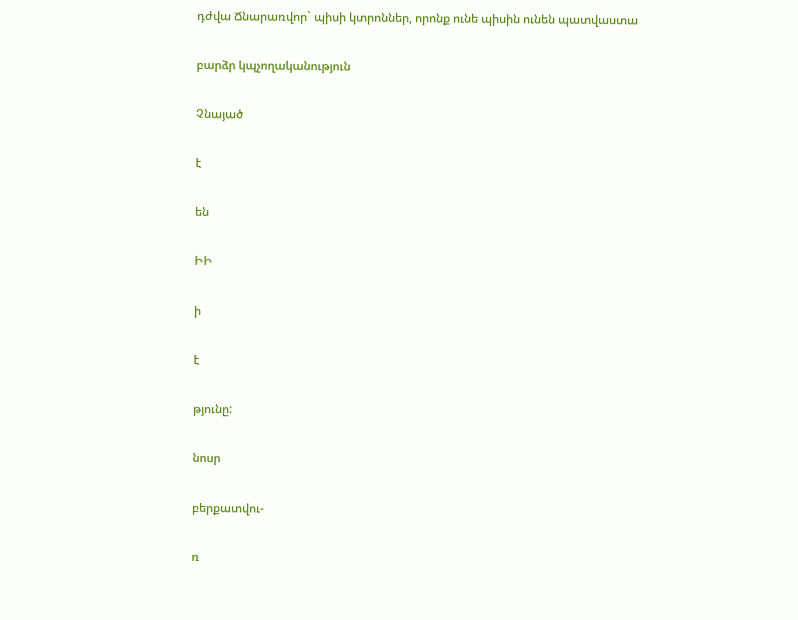դժվա Ճնարառվոր` պիսի կտրոններ, որոնք ունե պիսին ունեն պատվաստա

բարձր կպչողականություն

Չնայած

է

են

ԻԻ

ի

է

թյունը:

նոսր

բերքատվու-

ռ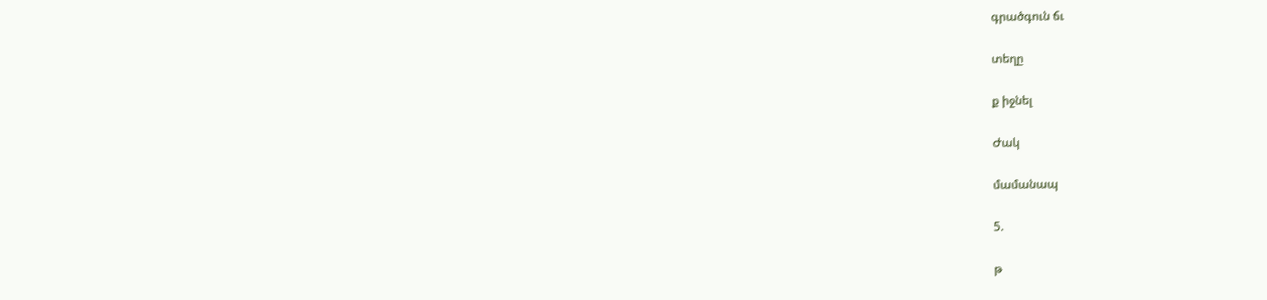գրածգուն ճւ

տեղը

ք իջնել

Ժակ

մամանապ

5.

թ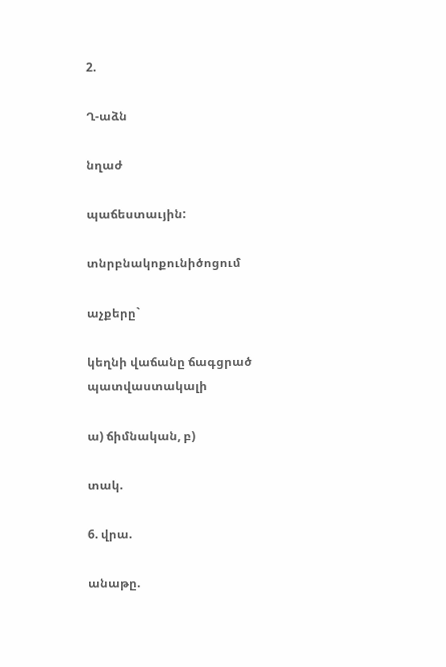2.

Ղ-աձն

նղաժ

պաճեստաւյին:

տնրբնակոքունիծոցում

աչքերը`

կեղնի վաճանը ճագցրած պատվաստակալի

ա) ճիմնական, բ)

տակ.

6. վրա.

անաթը.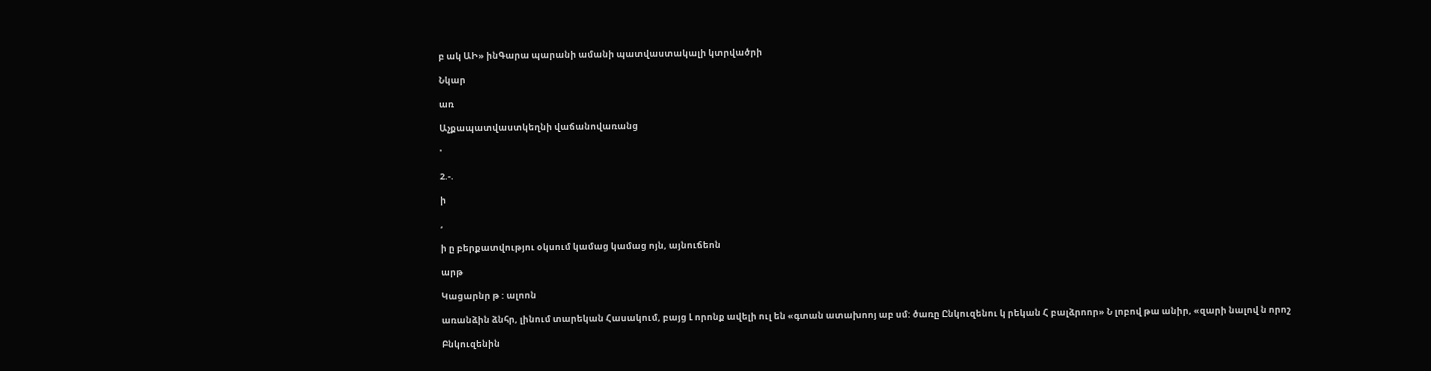բ ակ ԱԻ» ինԳարա պարանի ամանի պատվաստակալի կտրվածրի

Նկար

առ

Աչքապատվաստկեղնի վաճանովառանց

'

2.-.

ի

,

ի ը բերքատվությու օկսում կամաց կամաց ոյն, այնուճեոն

արթ

Կացարնր թ : ալոոն

առանձին ձնհր, լինում տարեկան Հասակում, բայց Լ որոնք ավելի ուլ են «գտան ատախոոյ աբ սմ: ծառը Ընկուզենու կ րեկան Հ բալձրոոր» Ն լոբով թա անիր, «զարի նալով ն որոշ

Բնկուզենին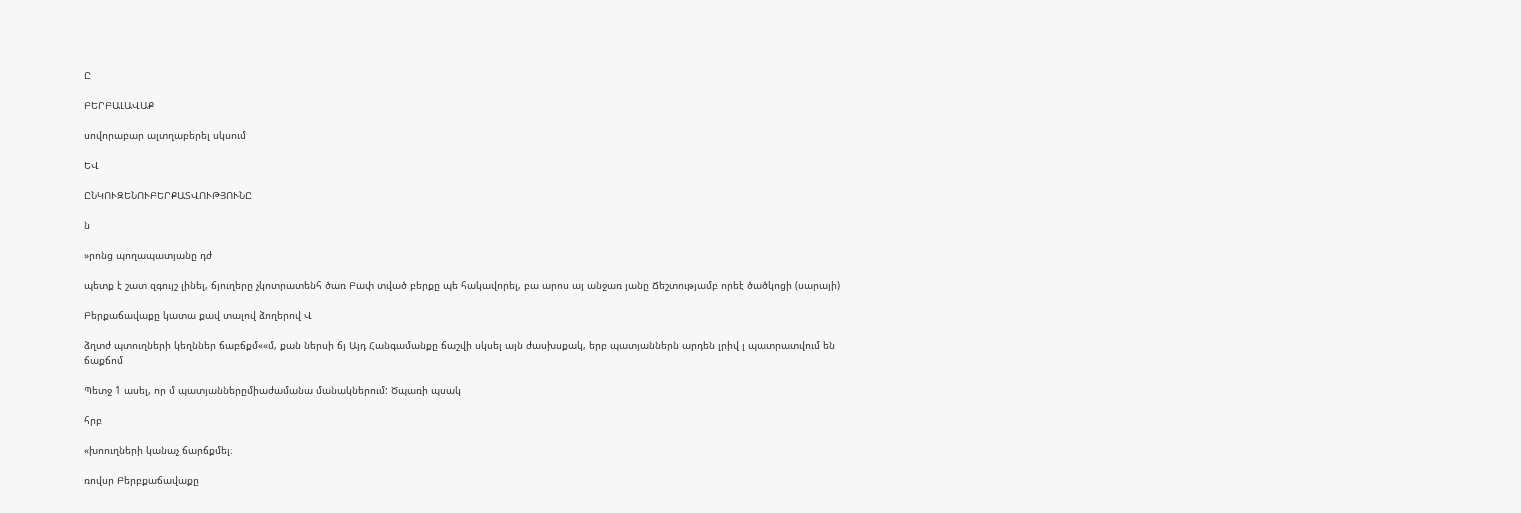Ը

ԲԵՐԲԱԼԱՎԱՔ

սովորաբար ալտղաբերել սկսում

ԵՎ

ԸՆԿՈՒԶԵՆՈՒԲԵՐՔԱՏՎՈՒԹՅՈՒՆԸ

ն

»րոնց պողապատյանը դժ

պետք է շատ զգույշ լինել, ճյուղերը չկոտրատենհ ծառ Բափ տված բերքը պե հակավորել, բա արոս այ անջառ յանը Ճեշտությամբ որեէ ծածկոցի (սարայի)

Բերքաճավաքը կատա քավ տալով ձողերով Վ

ձղտժ պտուղների կեղններ ճաբճքմ««մ, քան ներսի ճյ Այդ Հանգամանքը ճաշվի սկսել այն ժասխսքակ, երբ պատյաններն արդեն լրիվ լ պատրատվում են ճաքճոմ

Պետջ 1 ասել, որ մ պատյաններըմիաժամանա մանակներում: Ծպառի պսակ

հրբ

«խոուղների կանաչ ճարճքմել։

ռովսր Բերբքաճավաքը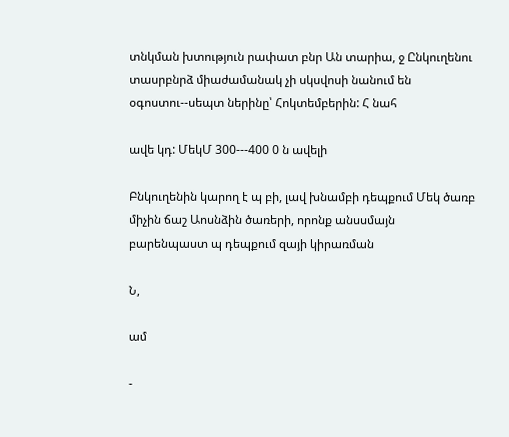տնկման խտություն րափատ բնր Ան տարիա, ջ Ընկուղենու տասրբնրձ միաժամանակ չի սկսվոսի նանում են օգոստու--սեպտ ներինը՝ Հոկտեմբերին: Հ նահ

ավե կդ: ՄեկՄ 300---400 0 ն ավելի

Բնկուղենին կարող է պ բի, լավ խնամբի դեպքում Մեկ ծառբ միչին ճաշ Աոսնձին ծառերի, որոնք անսսմայն բարենպաստ պ դեպքում զայի կիրառման

Ն,

ամ

-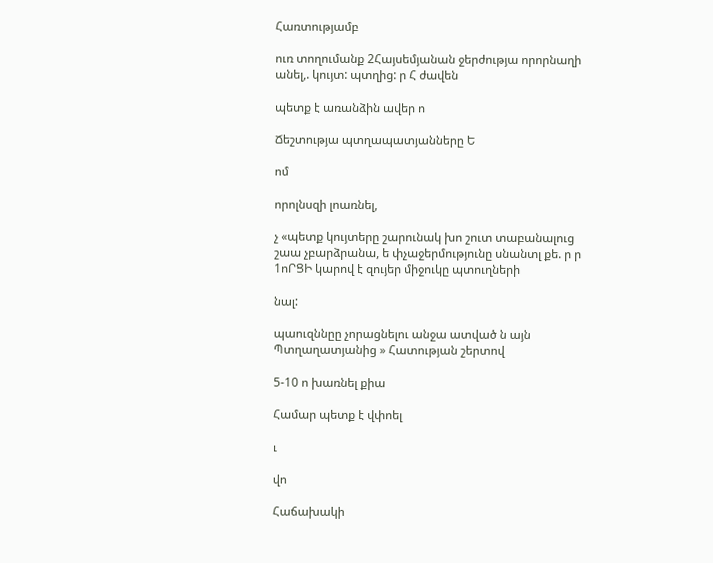Հառտությամբ

ուռ տողումանք 2Հայսեմյանան ջերժությա որորնաղի անել,. կույտ: պտղից: ր Հ ժավեն

պետք է առանձին ավեր ո

Ճեշտությա պտղապատյանները Ե

ոմ

որոլնսզի լոառնել,

չ «պետք կույտերը շարունակ խո շուտ տաբանալուց շաա չբարձրանա, ե փչաջերմությունը սնանտլ քե. ր ր 1ոՐՑԻ կարով է զույեր միջուկը պտուղների

նալ:

պաուզննըը չորացնելու անջա ատված ն այն Պտղաղատյանից » Հատության շերտով

5-10 ո խառնել քիա

Համար պետք է վփոել

ւ

վո

Հաճախակի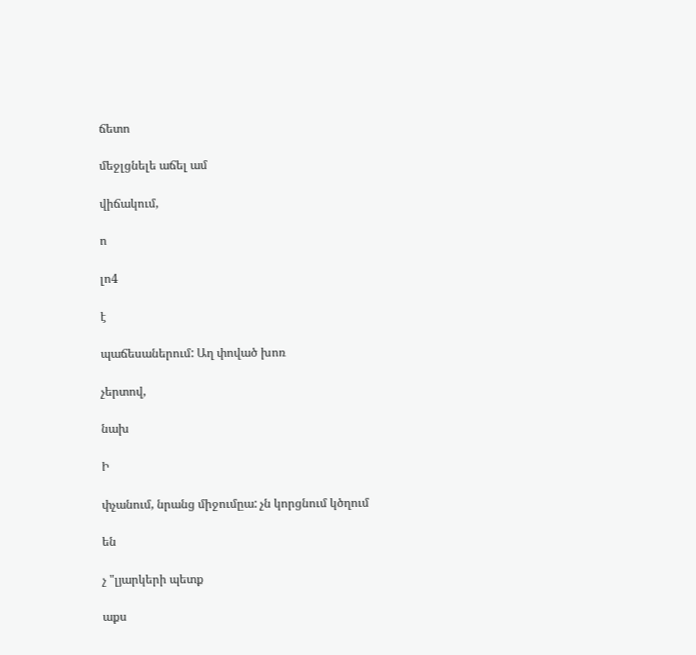ճետո

մեջլցնելե աճել ամ

վիճակում,

ո

լո4

է

պաճեսաներում: Աղ փոված խոռ

չերտով,

նախ

Ի

փչանում, նրանց միջումըա: չն կորցնում կծղում

են

չ "լյարկերի պետք

աքս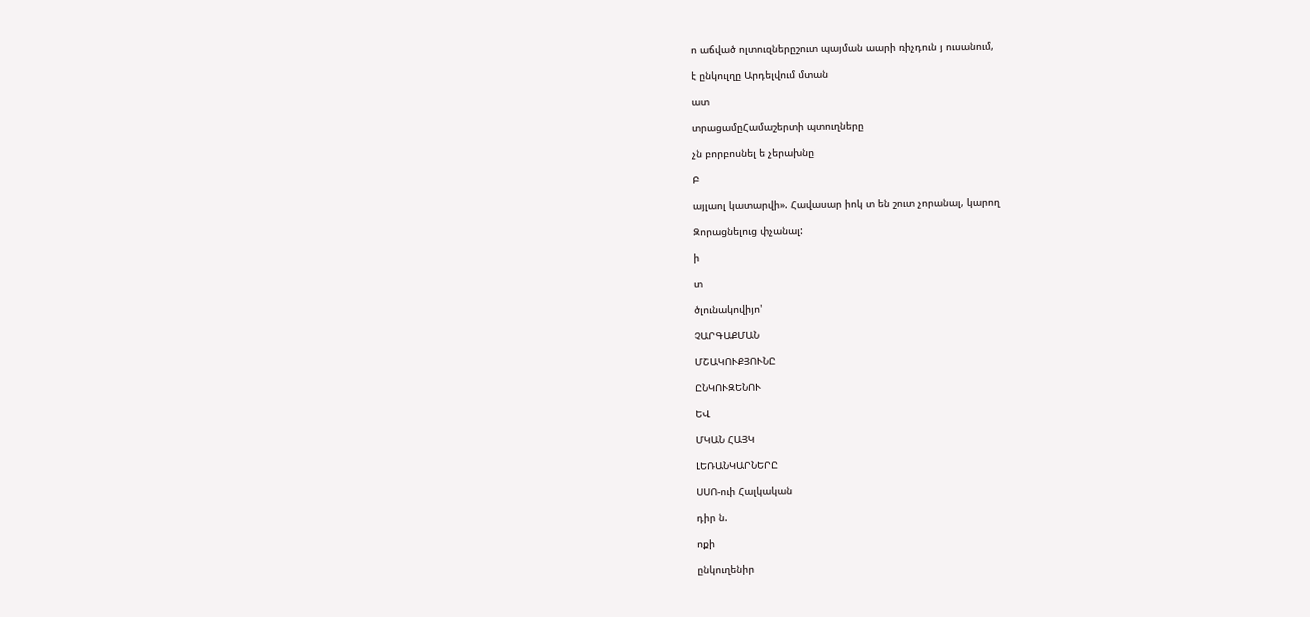ո աճված ոլտուզներըշուտ պայման աարի ռիչդուն յ ուսանում,

է ընկուլղը Արդելվում մտան

ատ

տրացամըՀամաշերտի պտուղները

չն բորբոսնել ե չերախնը

Բ

այլաոլ կատարվի». Հավասար իոկ տ են շուտ չորանալ, կարող

Զորացնելուց փչանալ:

ի

տ

ծլունակովիյո'

ՉԱՐԳԱՔՄԱՆ

ՄՇԱԿՈՒՔՅՈՒՆԸ

ԸՆԿՈՒԶԵՆՈՒ

ԵՎ

ՄԿԱՆ ՀԱՅԿ

ԼԵՌԱՆԿԱՐՆԵՐԸ

ՍՍՈ-ուի Հալկական

դիր ն.

ոքի

ընկուղենիր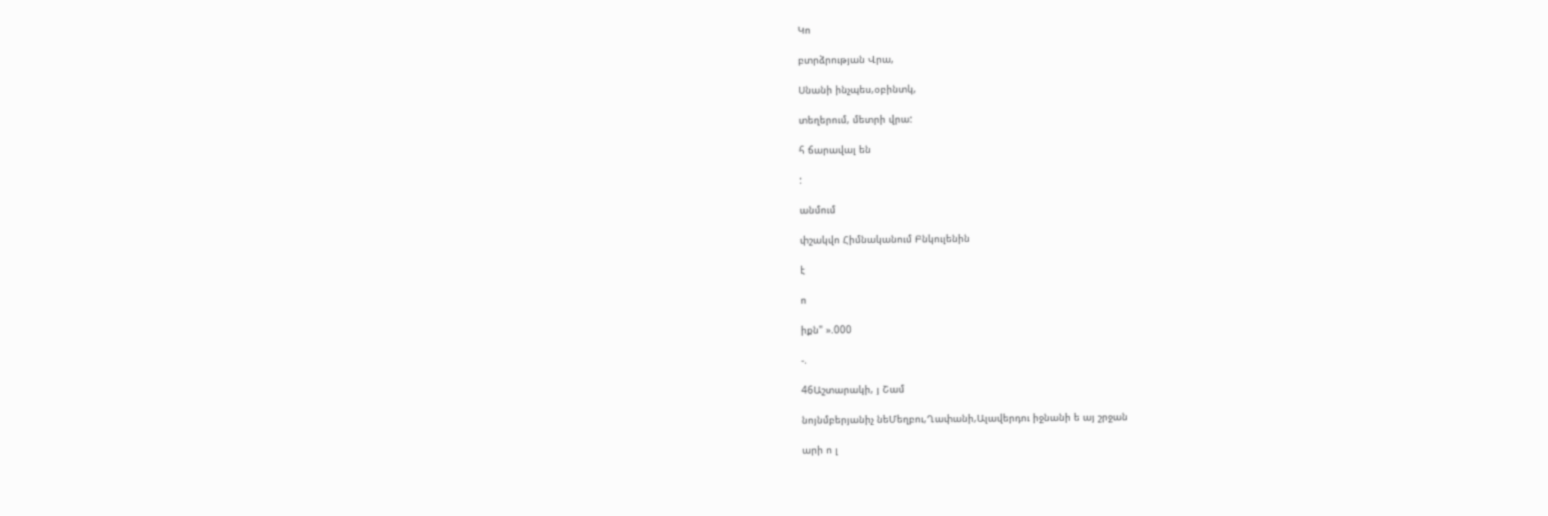Կո

բտրձրության Վրա,

Սնանի ինչպես,օբինտկ,

տեղերում, մետրի վրա:

հ ճարավալ են

:

անմում

փշակվո Հիմնականում Բնկուլենին

է

ո

իքն" ».000

-.

46Աշտարակի, յ Շամ

նոյնմբերյանիչ նեՄեղբու,Ղափանի,Ալավերդու իջնանի ե այ շրջան

արի ո լ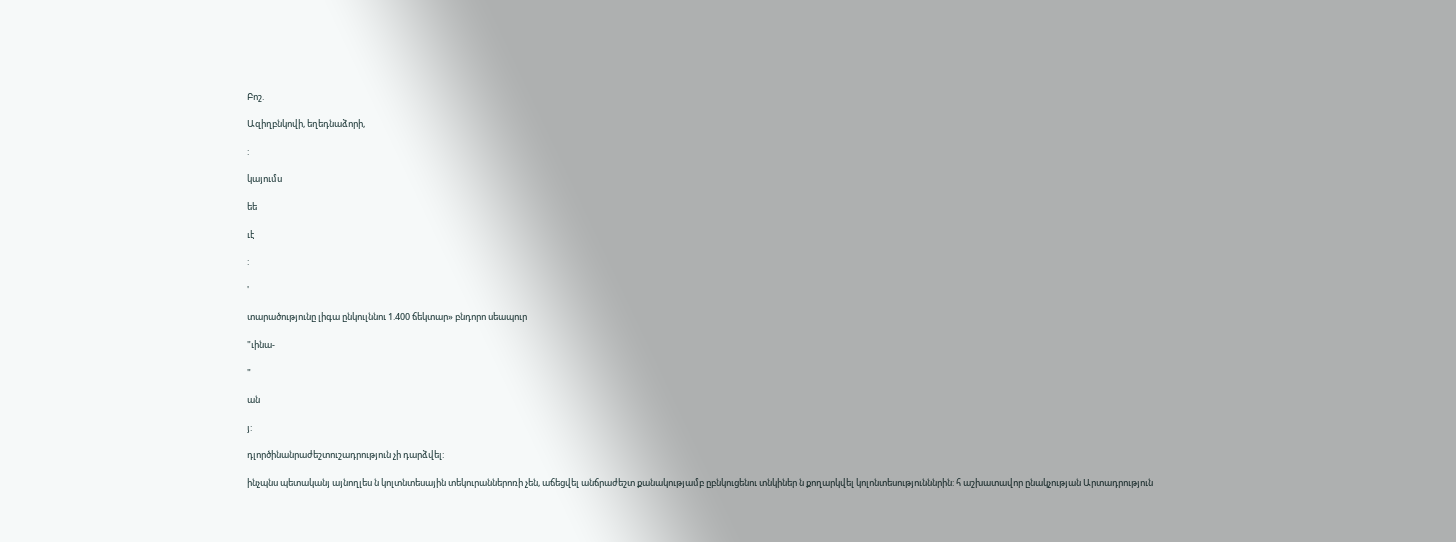Բոշ.

Ազիղբնկովի, եղեդնաձորի,

:

կայումս

եե

ւէ

:

'

տարածությունը լիգա ընկուլննու 1.400 ճեկտար» բնդորո սեապուր

"ւինա-

"

ան

յ:

դլործինանրաժեշտուշադրություն չի դարձվել:

ինչպնս պետականյ այնողլես ն կոլտնտեսային տեկուրաններոռի չեն, աճեցվել անճրաժեշտ քանակությամբ ըբնկուցենու տնկիներ ն քողարկվել կոլոնտեսությունննրին: հ աշխատավոր ընակչության Արտադրություն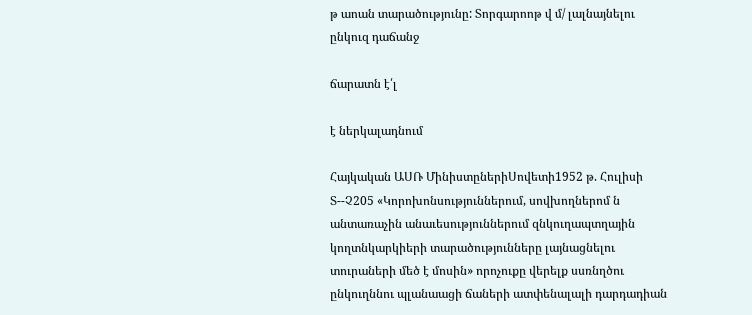թ աոան տարածությունը: Տորգարոոթ վ մ/ լալնայնելու ընկուզ դաճանջ

ճարատն է՛լ

է ներկալադնում

Հայկական ԱՍՌ ՄինիստըներիՍովետի1952 թ. Հուլիսի Տ--Չ205 «Կորոխոնսություններում, սովխողներոմ ն անտառաչին անաւեսություններում զնկուղապտղային կողտնկարկիերի տարածությունները լայնացնելու տուրաների մեծ է մոսին» որոչուքը վերելք սսռնղծու ընկուղննու պլանաացի ճաների ատփենալալի դարդադիան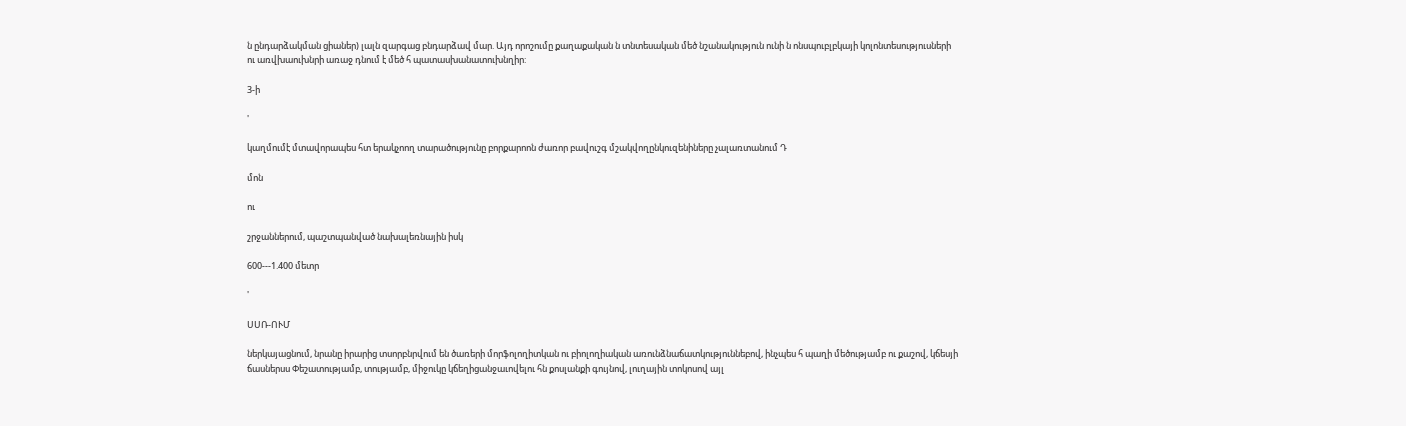ն ընդարձակման ցիաներ) լալն զարգաց բնդարձավ մար. Այդ որոշումը քաղաքական ն տնտեսական մեծ նշանակություն ունի ն ոնսպուբլբկայի կոլոնտեսություսների ու առվխաուխնրի առաջ դնում է մեծ հ պատասխանատուխնղիր:

3-ի

'

կաղմումէ մտավորապես հտ երակչոող տարածությունը բորքարոոն ժառոր բավուշգ մշակվողընկուզենիները չալառտանում Դ

մոն

ու

շրջաններում, պաշտպանված նախալեռնային իսկ

600---1.400 մետր

'

ՍՍՌ-ՈՒՄ

ներկայացնում, նրանը իրարից տսորբնրվում են ծառերի մորֆոլողիտկան ու բիոլողիական առունձնաճատկություննեբով, ինչպես հ պաղի մեծությամբ ու քաշով, կճեսյի ճասներսս Փեշատությամբ, տությամբ, միջուկը կճեղիցանջաւովելու հն քոսլանքի գույնով, լուղային տոկոսով այլ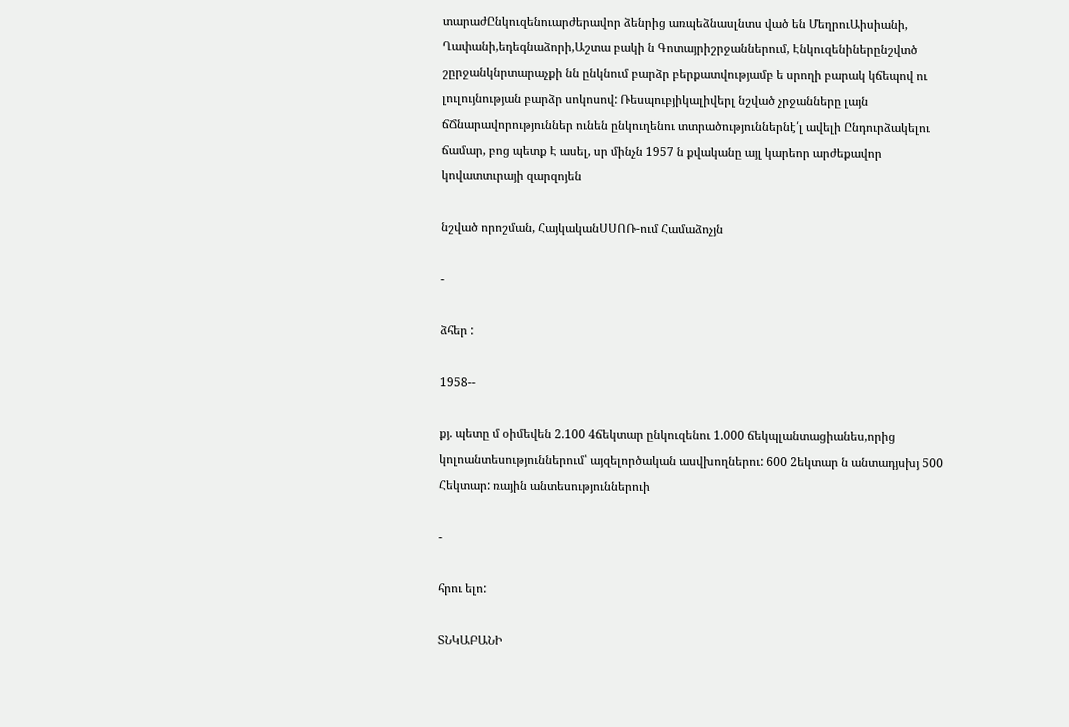տարաժԸնկուզենուարժերավոր ձենրից առպեձնասլնտս ված են ՄեղրուԱիսիանի, Ղափանի,եդեգնաձորի,Աշտա բակի ն Գոտայրիշրջաններում, Էնկուզենիներընշվտծ շըրջանկնրտարաչքի նն ընկնում բարձր բերքատվությամբ ե սրողի բարակ կճեպով ու լուլույնության բարձր սոկոսով: Ռեսպուբյիկալիվերլ նշված չրջանները լայն ճՃնարավորություններ ունեն ընկուղենու տտրածություններնէ՛լ ավելի Ընդուրձակելու ճամար, բոց պետք Է ասել, սր մինչն 1957 ն քվականը այլ կարեոր արժեքավոր կովատտւրայի զարզոյեն

նշված որոշման, ՀայկականՍՍՈՌ-ում Համաձոչյն

-

ձհեր :

1958--

քյ. պետը մ օիմեվեն 2.100 4ճեկտար ընկուզենու 1.000 ճեկպլանտացիանես,որից կոլոանտեսություններում՝ այզելործական ասվխողներու: 600 2եկտար ն անտադյսխյ 500 Հեկտար: ռային անտեսություններուի

-

հրու ելո:

ՏՆԿԱԲԱՆԻ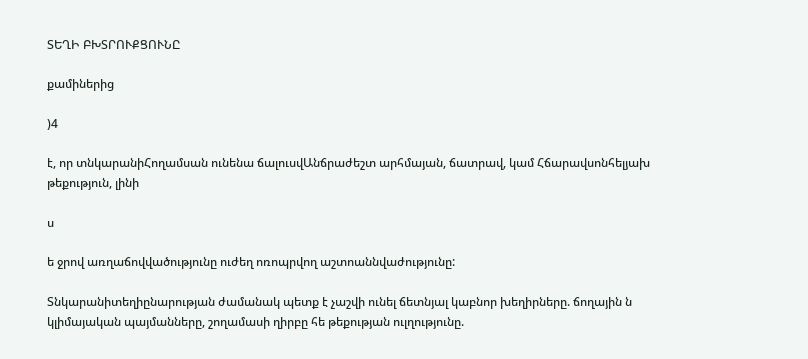ՏԵՂԻ ԲԽՏՐՈՒՔՑՈՒՆԸ

քամիներից

)4

է, որ տնկարանիՀողամսան ունենա ճալուսվԱնճրաժեշտ արհմայան, ճատրավ, կամ Հճարավսոնհելյախ թեքություն, լինի

ս

ե ջրով առղաճովվածությունը ուժեղ ոռոպրվող աշտոաննվաժությունը:

Տնկարանիտեղիընարության ժամանակ պետք է չաշվի ունել ճետնյալ կաբնոր խեղիրները. ճողային ն կլիմայական պայմանները, շողամասի ղիրբը հե թեքության ուլղությունը.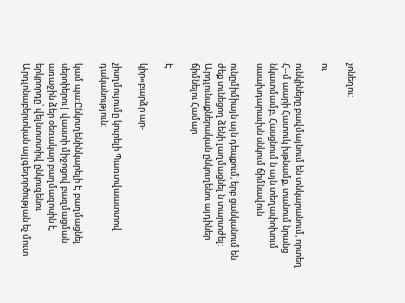չոնեղու:

ու

ունկիները բավմայնում են տնկարանում, որտեղ Հ--մ աարի Հատուկ խթնամք, տանում նրանց նկատմամբ, Հասցնում ն այն տեղափոխում սաախդարաւխն սնկում ճիմնավուն

ունըմիմիայն այն դեպքում, երբ ցանկանում են ժեք տւնեցող ձենի լաղմացնել ն տարտժել: Արդլունաքներական ընկուղենու այդիներ ճիմնելու Համար

Է

կիր«բարձր ար-

չիսղմույումը կուրելի Պառտվաատտով դականություն:

կամ պա:Ընկուղենինկարելի Է բաղմացնել սերոիերու| վաստի միջոցով բազմացման առաջին ձեր օեռակար բաղմազոսին է, երկրորդը՝ վելնտտտիվ ընկուզենու Արդլոնաբերտկան այլգեդործության եչ մուտ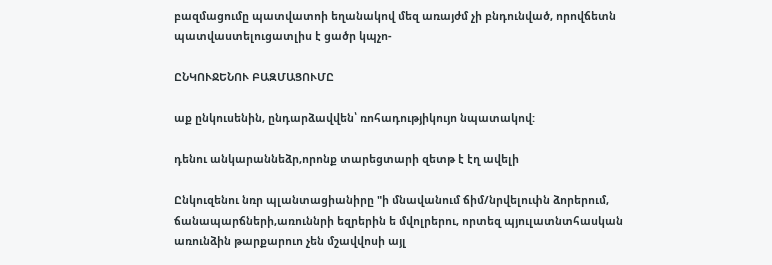բազմացումը պատվատոի եղանակով մեզ առայժմ չի բնդունված, որովճետն պատվաստելուցատլիս է ցածր կպչո-

ԸՆԿՈՒՋԵՆՈՒ ԲԱԶՄԱՑՈՒՄԸ

աք ընկուսենին, ընդարձավվեն՝ ռոհադությիկույո նպատակով:

դենու անկարաննեձր,որոնք տարեցտարի զետթ է էղ ավելի

Ընկուզենու նռր պլանտացիանիրը "ի մնավանում ճիմ/նրվելուփն ձորերում, ճանապարճների,առուննրի եզրերին ե մվոլրերու, որտեզ պյուլատնտհասկան առունձին թարքարուո չեն մշավվոսի այլ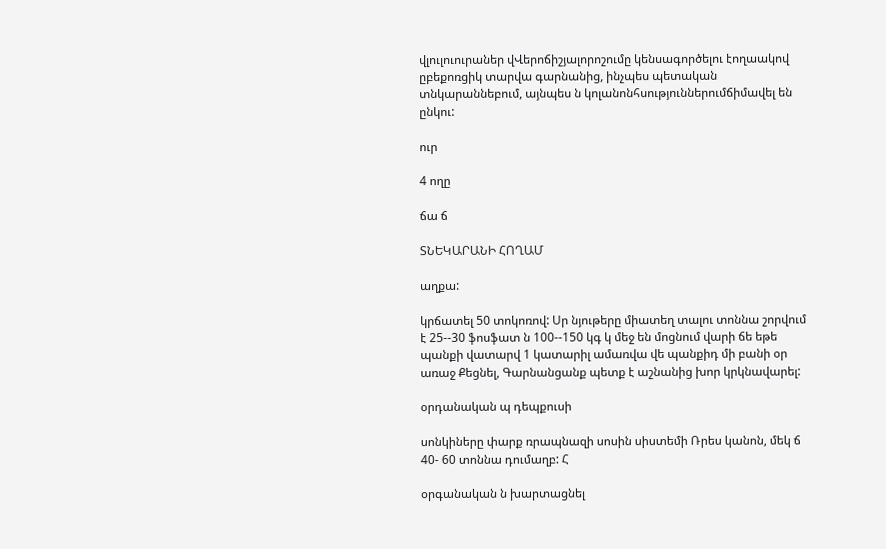վլուլուուրաներ վՎերոճիշյալորոշումը կենսագործելու էողաակով ըբեքոռցիկ տարվա գարնանից, ինչպես պետական տնկարաննեբում, այնպես ն կոլանոնհսություններումճիմավել են ընկու:

ուր

4 ողը

ճա ճ

ՏՆԵԿԱՐԱՆԻ ՀՈՂԱՄ

աղքա:

կրճատել 50 տոկոռով: Սր նյութերը միատեղ տալու տոննա շորվում է 25--30 ֆոսֆատ ն 100--150 կգ կ մեջ են մոցնում վարի ճե եթե պանքի վատարվ 1 կատարիլ ամառվա վե պանքիդ մի բանի օր առաջ Քեցնել, Գարնանցանք պետք է աշնանից խոր կրկնավարել:

օրդանական պ դեպքուսի

սոնկիները փարք ռրապնազի սոսին սիստեմի Ռրես կանոն, մեկ ճ 40- 60 տոննա դումաղբ: Հ

օրգանական ն խարտացնել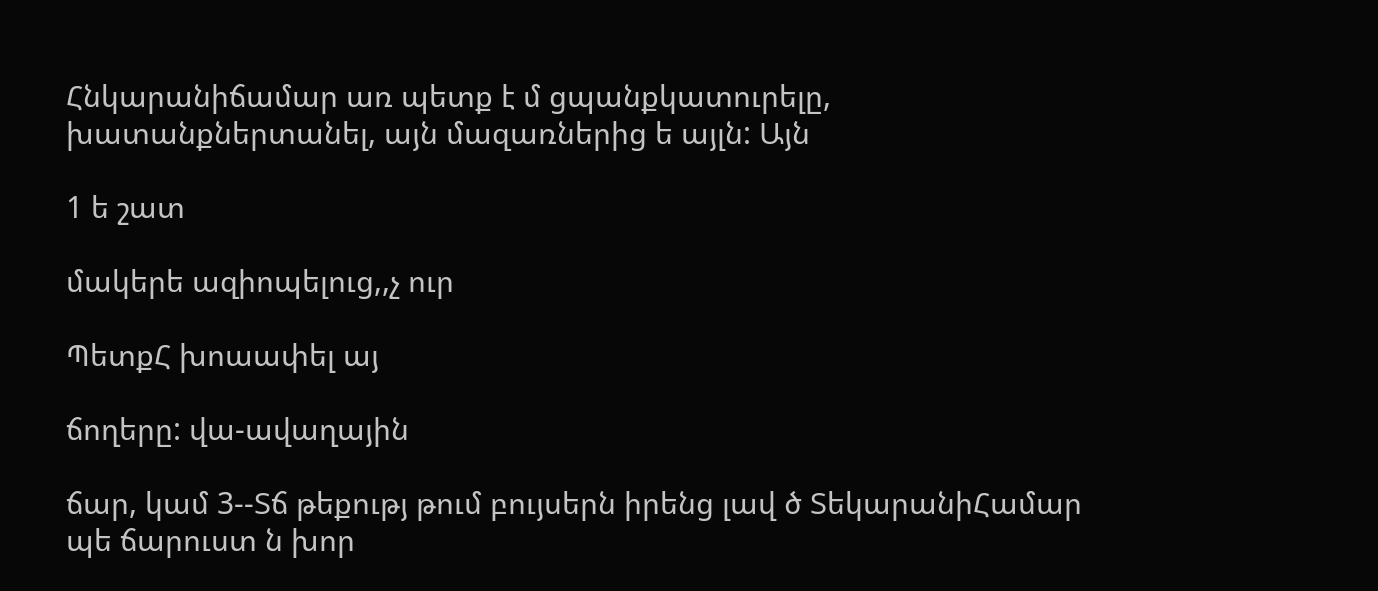Հնկարանիճամար առ պետք է մ ցպանքկատուրելը, խատանքներտանել, այն մազառներից ե այլն: Այն

1 ե շատ

մակերե ազիոպելուց,,չ ուր

ՊետքՀ խոաափել այ

ճողերը: վա-ավաղային

ճար, կամ 3--Տճ թեքությ թում բույսերն իրենց լավ ծ ՏեկարանիՀամար պե ճարուստ ն խոր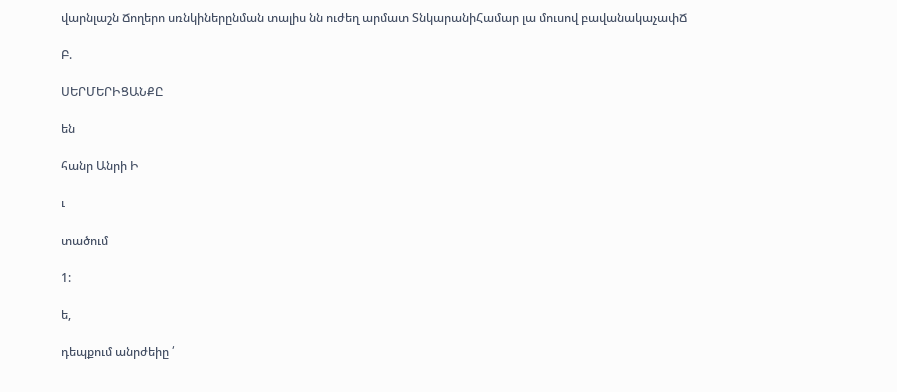վարնլաշն Ճողերո սռնկիներընման տալիս նն ուժեղ արմատ ՏնկարանիՀամար լա մուսով բավանակաչափՃ

Բ.

ՍԵՐՄԵՐԻՑԱՆՔԸ

են

հանր Անրի Ի

ւ

տածում

1:

ե,

դեպքում անրժեիը ՛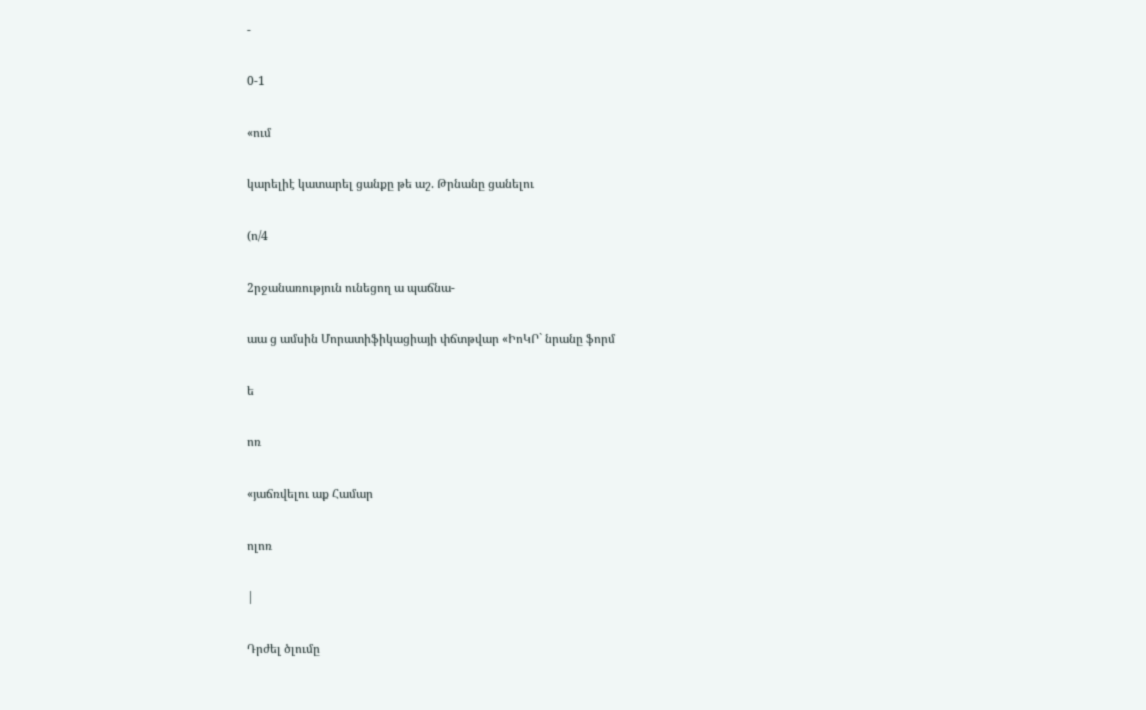-

0-1

«ում

կարելիէ կատարել ցանքը թե աշ. Թրնանը ցանելու

(ո/4

2րջանառություն ունեցող ա պաճնա-

աա ց ամսին Մորատիֆիկացիայի փճտթվար «ԻոԿՐ` նրանը ֆորմ

ե

ոռ

«յաճռվելու աք Համար

ոլոռ

|

Դրժել ծլումը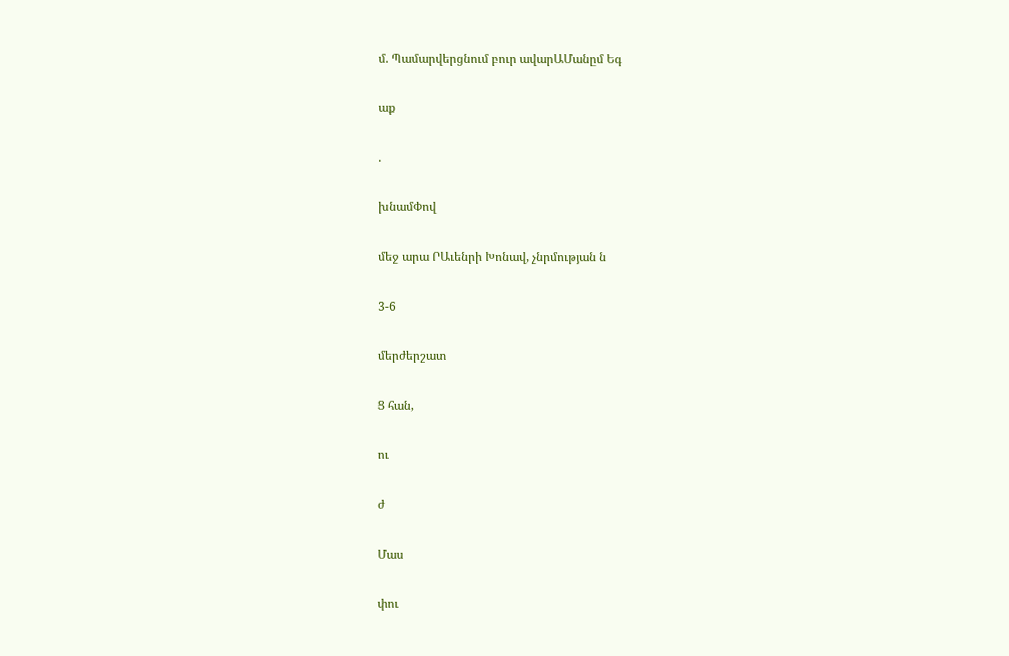մ. Պամարվերցնում բուր ավարԱՄանըմ Եգ

աք

.

խնամՓով

մեջ արա ՐԱւենրի Խոնավ, չնրմության ն

3-6

մերժերշատ

Ց հան,

ու

ժ

Մաս

փու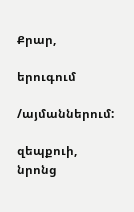Քրար,

երուգում

/այմաններում:

զեպքուի, նրոնց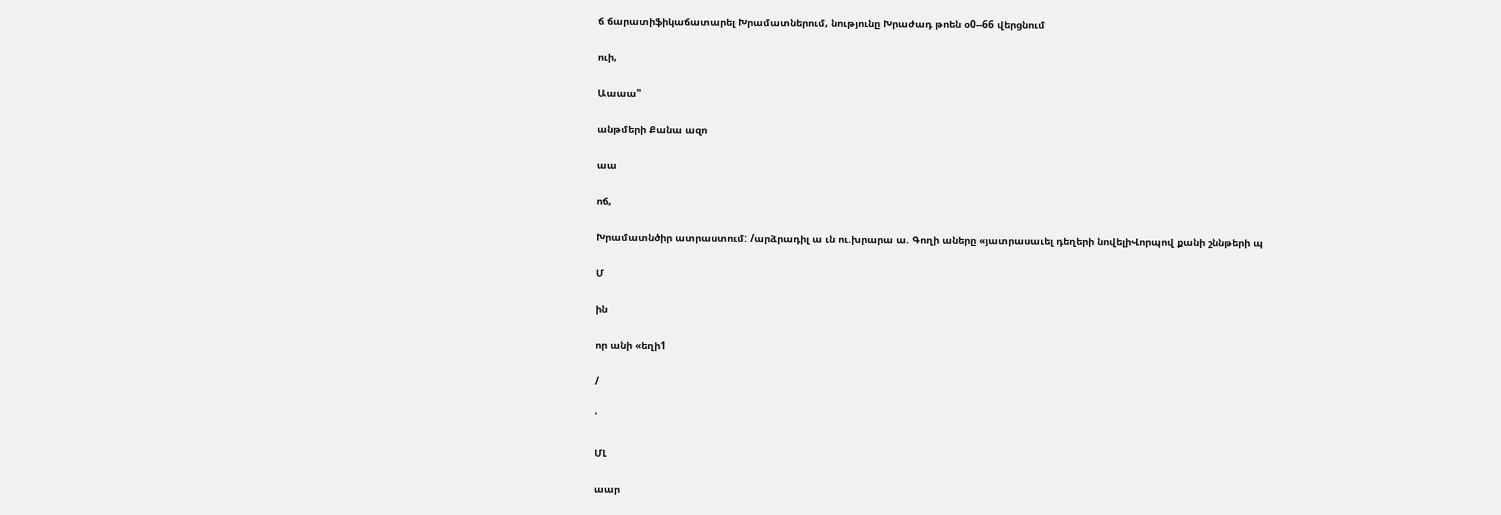ճ ճարատիֆիկաճատարել Խրամատներում, նությունը Խրաժադ թոեն օ0--66 վերցնում

ուի,

Աաաա"

անթմերի Քանա ազո

աա

ոճ,

Խրամատնծիր ատրաստում: /արձրադիլ ա ւն ու.խրարա ա. Գողի աները «յատրասաւել դեղերի նովելիՎորպով քանի շննթերի պ

Մ

ին

որ անի «եղի1

/

՛

ՄԼ

աար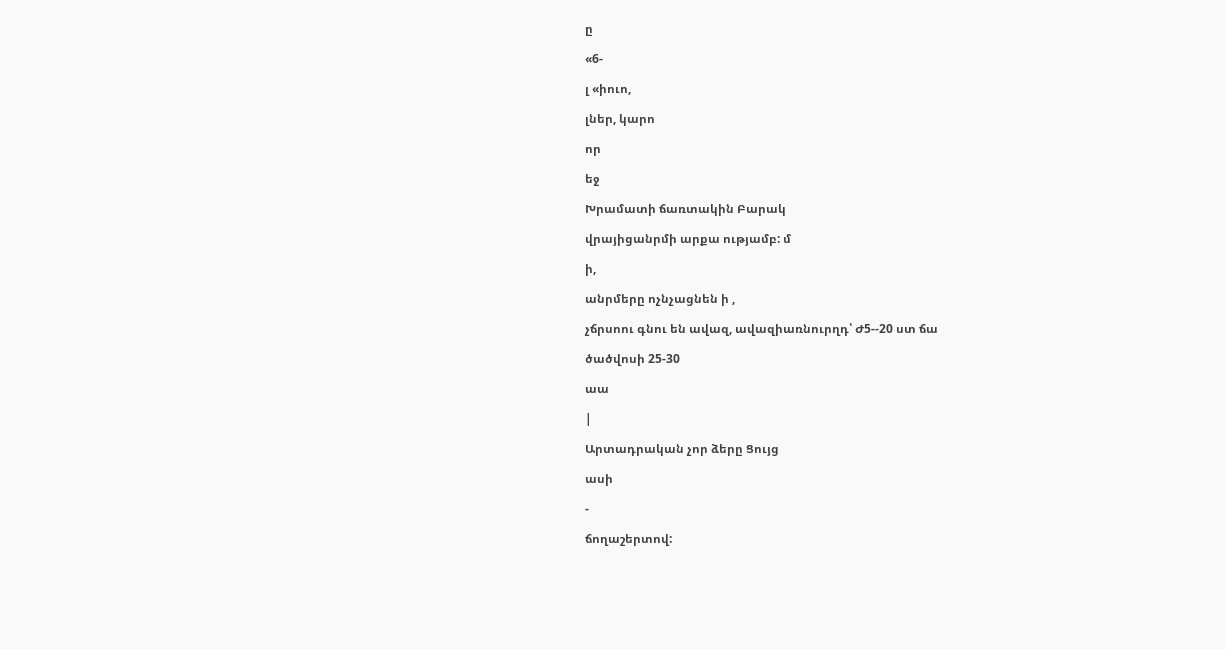ը

«6-

լ «իուո,

լներ, կարո

որ

եջ

Խրամատի ճառտակին Բարակ

վրայիցանրմի արքա ությամբ: մ

ի,

անրմերը ոչնչացնեն ի ,

չճրսոու գնու են ավազ, ավազիառնուրղդ՝ Ժ5--20 ստ ճա

ծածվոսի 25-30

աա

|

Արտադրական չոր ձերը Ցույց

ասի

-

ճողաշերտով: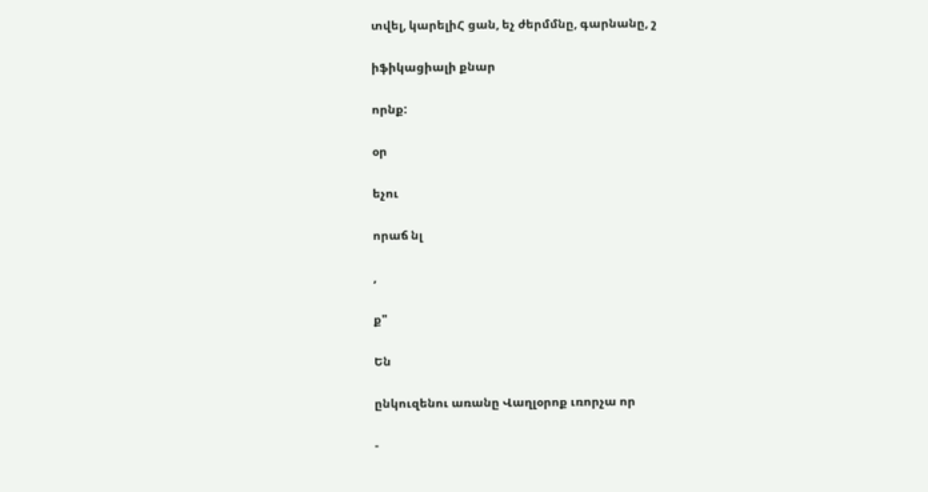տվել, կարելիՀ ցան, եչ ժերմմնը, գարնանը, շ

իֆիկացիալի քնար

որնք:

օր

եչու

որաճ նլ

,

ք"

Են

ընկուզենու առանը Վաղլօրոք ւռորչա որ

-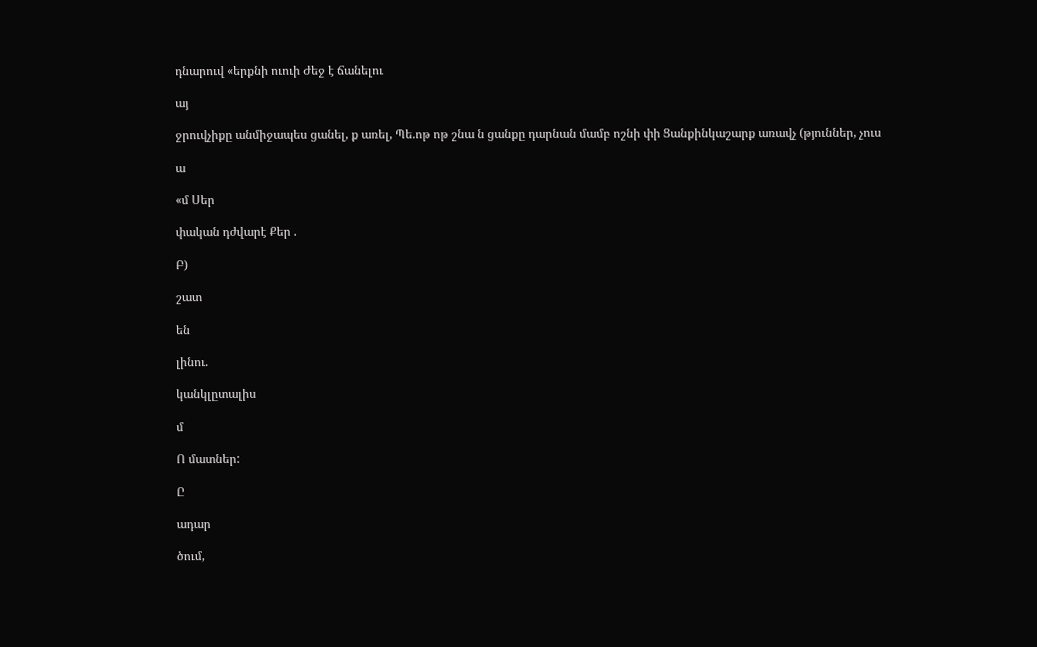դնարուվ «երքնի ուուի Ժեջ է ճանելու

այ

ջրուվչիքը անմիջապես ցանել, ք առել, Պե.ոթ ոթ շնա ն ցանքը դարնան մամբ ոշնի փի Ցանքինկաշարք առավչ (թյուններ, չուս

ա

«մ Սեր

փական դժվարէ Քեր .

Բ)

շատ

են

լինու.

կանկլըտալիս

մ

Ո մատներ:

Ը

ադար

ծում,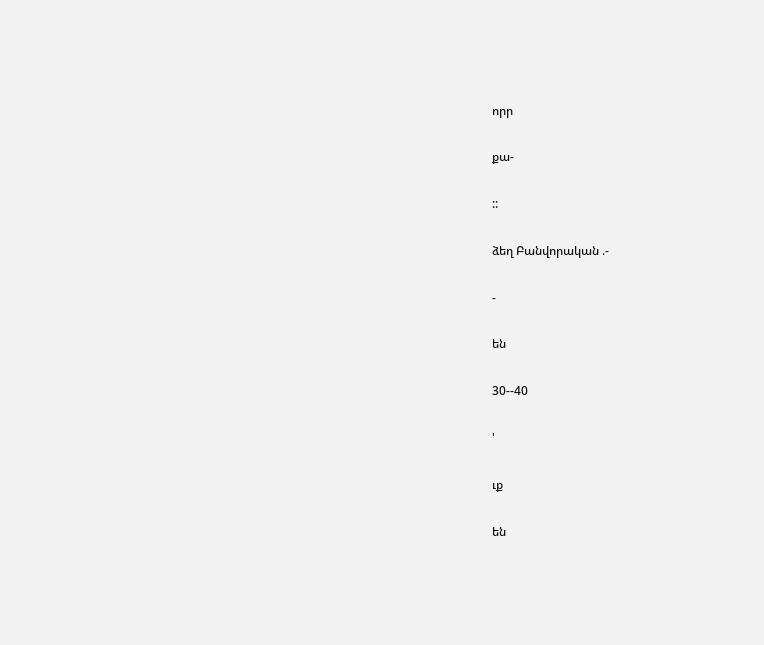որր

քա-

::

ձեղ Բանվորական .-

-

են

30--40

'

ւք

են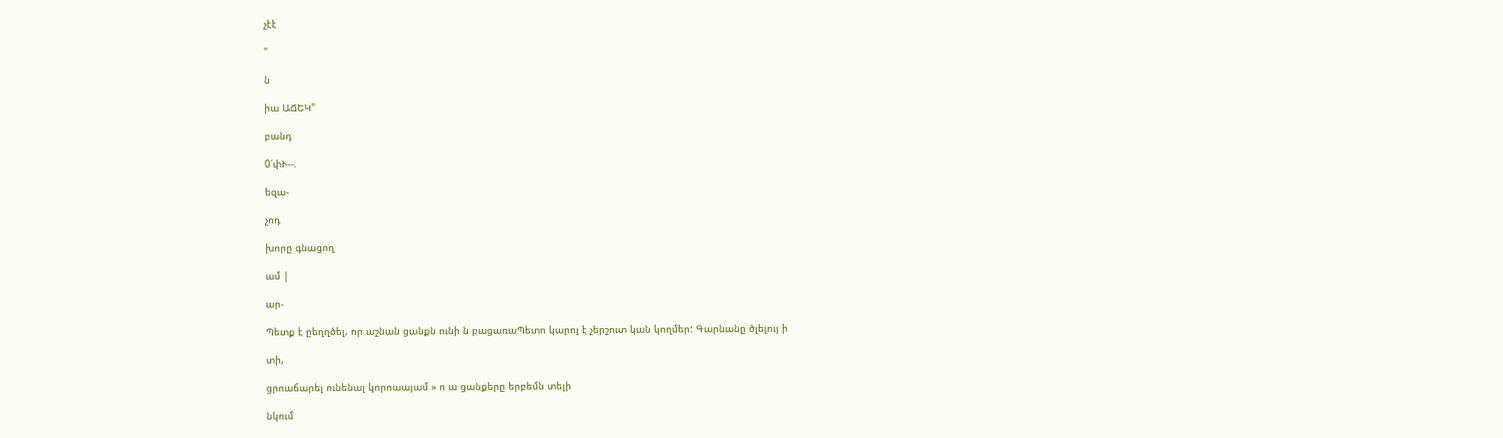չէէ

"

ն

իա ԱՃԵԿ"

բանդ

0՛փՒ--.

եզա-

չոդ

խորը գնացող

ամ |

ար-

Պետք է ըեղղծել, որ աշնան ցանքն ունի ն բացառաՊետո կարոլ է չերշուտ կան կողմեր: Գարնանը ծլելույ ի

տի,

ցրոաճարել ունենալ կորոաայամ » ո ա ցանքերը երբեմն տելի

նկում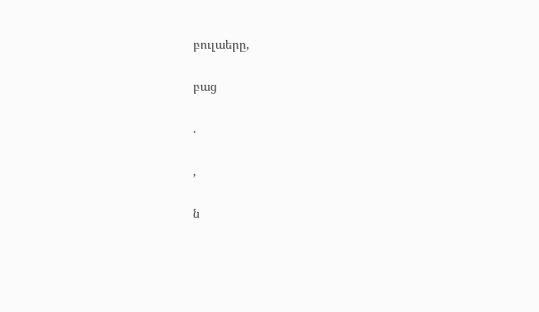բուլաերը,

բաց

.

,

ն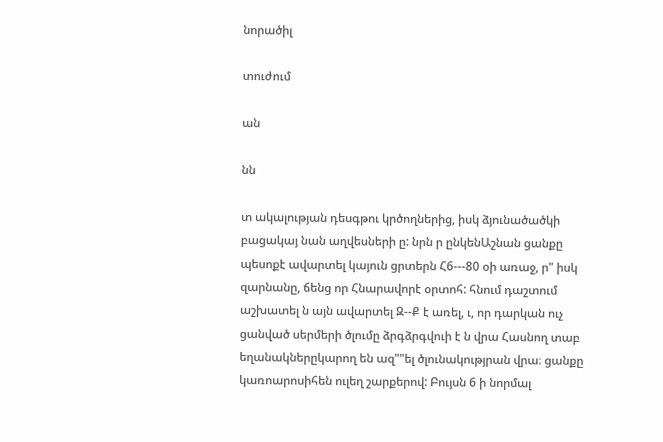նորածիլ

տուժում

ան

նն

տ ակալության դեսգթու կրծողներից, իսկ ձյունածածկի բացակայ նան աղվեսների ը: նրն ր ընկենԱշնան ցանքը պեսոքէ ավարտել կայուն ցրտերն Հ6---80 օի առաջ, ր" իսկ զարնանը, ճենց որ Հնարավորէ օրտոհ: հնում դաշտում աշխատել ն այն ավարտել Զ--Ք է առել, ւ, որ դարկան ուչ ցանված սերմերի ծլումը ձրգձրգվուի է ն վրա Հասնող տաբ եղանակներըկարող են ազ""ել ծլունակությրան վրա։ ցանքը կառոարոսիհեն ուլեղ շարքերով: Բույսն 6 ի նորմալ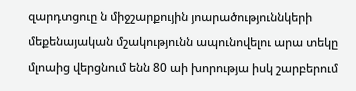զարդտցուը ն միջշարքույին յոարածություննկերի մեքենայական մշակությունն ապունովելու արա տեկը մլոաից վերցնում ենն 80 աի խորությա իսկ շարբերում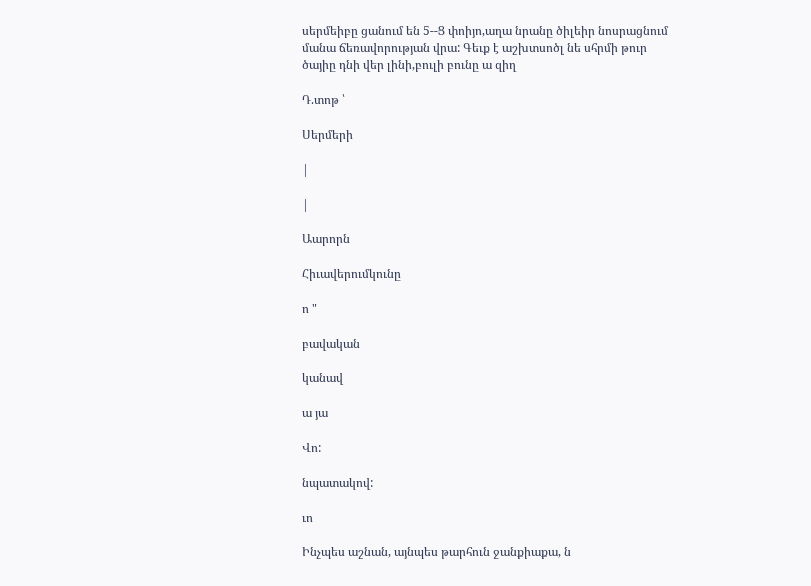սերմեիբը ցանում են 5--Ց փոիյո,աղա նրանը ծիլեիր նոսրացնում մանա ճեռավորության վրա: Գեւք է աշխտսոծլ նե սհրմի թուր ծայիը դնի վեր լինի,բուլի բունը ա զիղ

Դ.տոթ ՝

Սերմերի

|

|

Աարորն

Հիւավերումկունը

ո "

բավական

կանավ

ա յա

Վո:

նպատակով:

ւո

Ինչպես աշնան, այնպես թարհուն ջանքիաքա, ն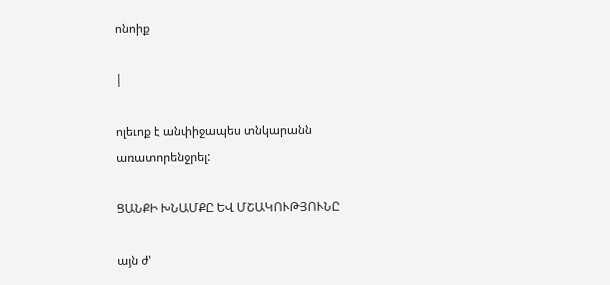ոնոիք

|

ոլեւոք է անփիջապես տնկարանն առատորենջրել:

ՑԱՆՔԻ ԽՆԱՄՔԸ ԵՎ ՄՇԱԿՈՒԹՅՈՒՆԸ

այն ժ'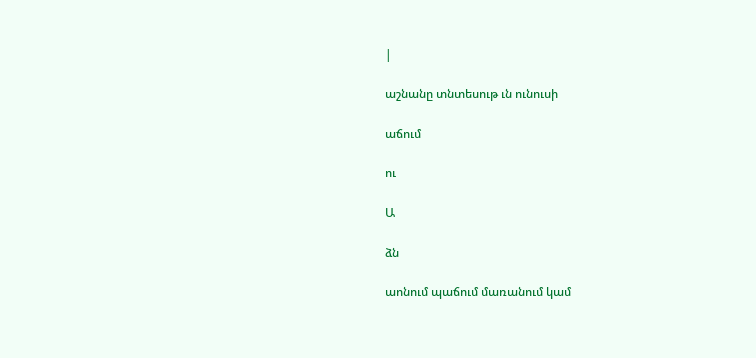|

աշնանը տնտեսութ ւն ունուսի

աճում

ու

Ա

ձն

աոնում պաճում մառանում կամ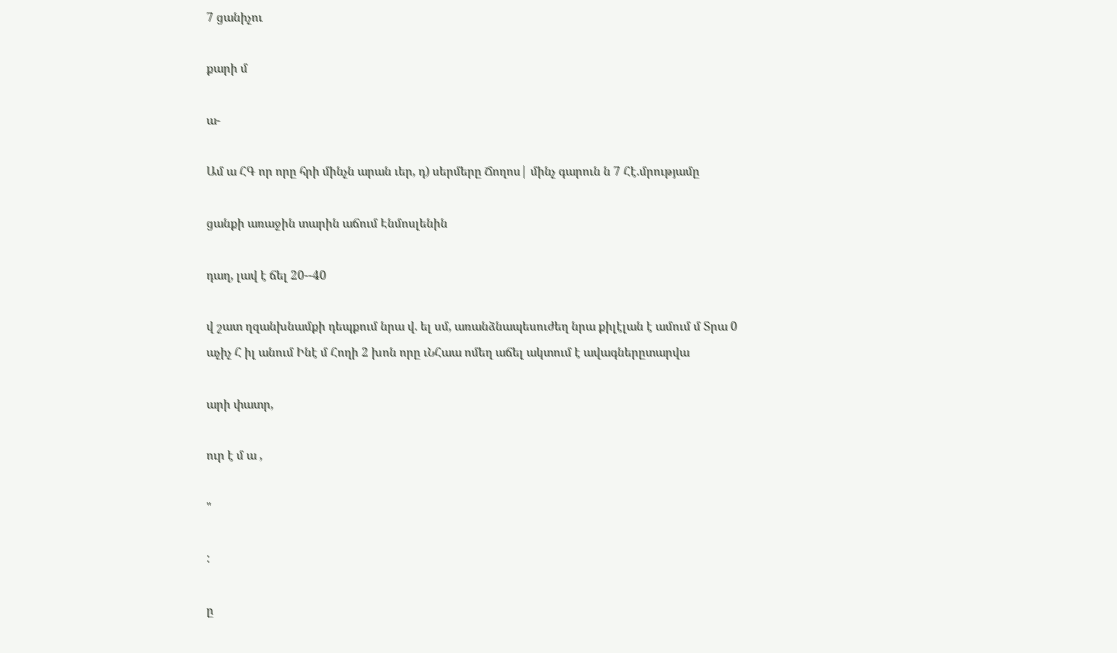7 ցանիչու

քարի մ

ա-

Ամ ա ՀԳ որ որը հրի մինչն արան ւեր, դ) սերմերը Ճողոս| մինչ գարուն ն 7 Հէ.մրությամը

ցանքի առաջին տարին աճում Էնմոսլենին

դաղ, լավ է ճել 20--40

վ շատ ղզանխնամքի դեպքում նրա վ. ել սմ, առանձնապեսուժեղ նրա քիլէլան է ամում մ Տրա 0 աչիչ Հ իլ անում Ինէ մ Հողի 2 խոն որը ւՆՀաա ոմեղ աճել ակտում է ավագներըտարվա

արի փատր,

ուր է մ ա ,

"

:

ը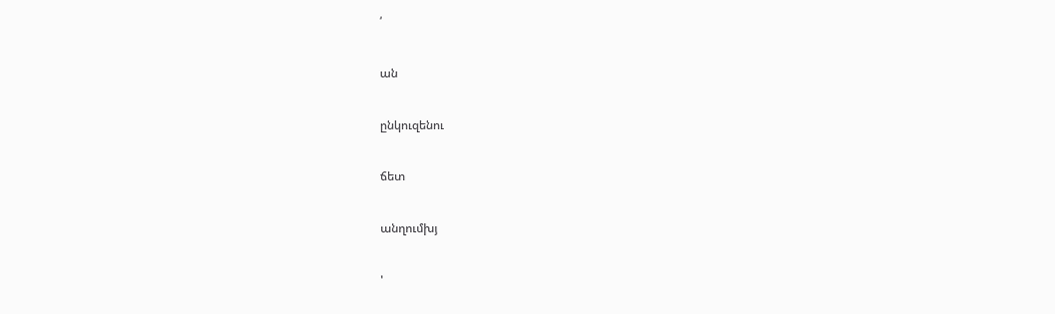՛

ան

ընկուզենու

ճետ

անղումխյ

'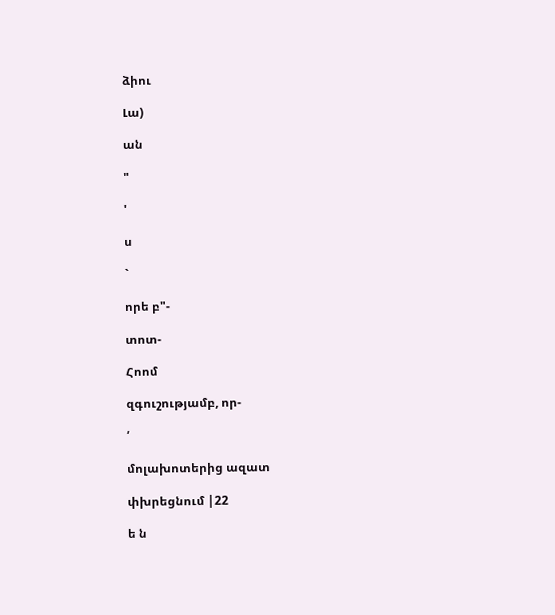ձիու

Լա)

ան

"

'

ս

`

որե բ"-

տոտ-

Հոոմ

զգուշությամբ, որ-

՛

մոլախոտերից ազատ

փխրեցնում |22

ե ն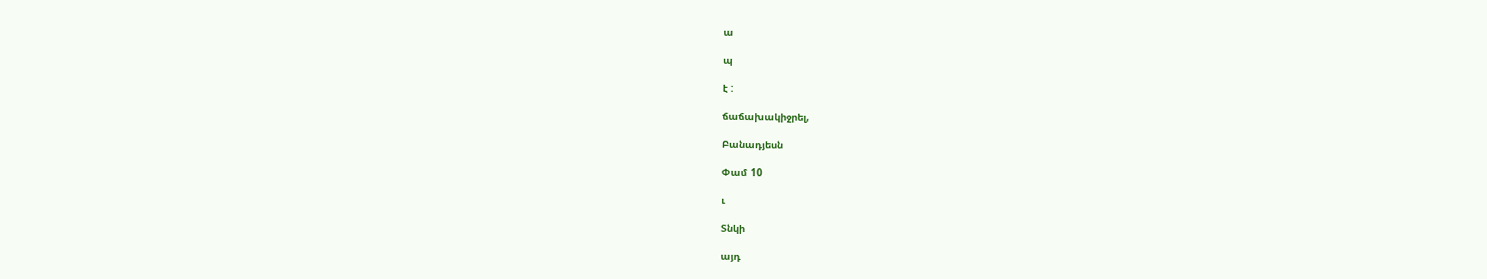ա

պ

է :

ճաճախակիջրել,

Բանադյեսն

Փամ 10

ւ

Տնկի

այդ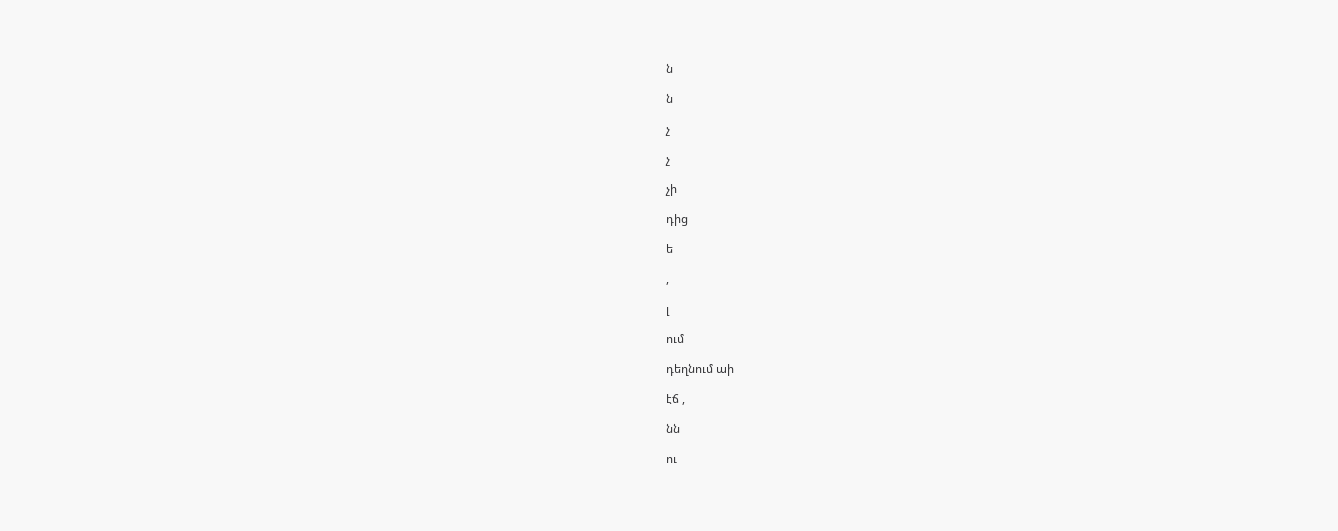ն

ն

չ

չ

չի

դից

ե

,

լ

ում

դեղնում աի

էճ ,

նն

ու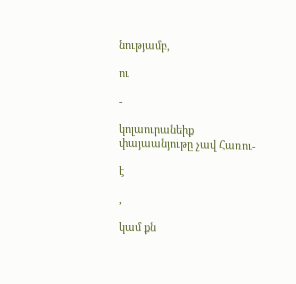նությամբ,

ու

-

կոլաուրանեիք փայաանյութը չավ Հառու-

է

,

կամ քն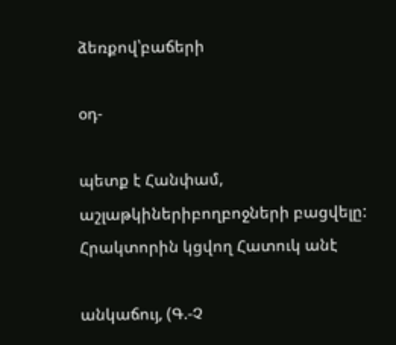ձեռքով՝բաճերի

օդ-

պետք է Հանփամ, աշլաթկիներիբողբոջների բացվելը: Հրակտորին կցվող Հատուկ անէ

անկաճույ, (Գ.-Չ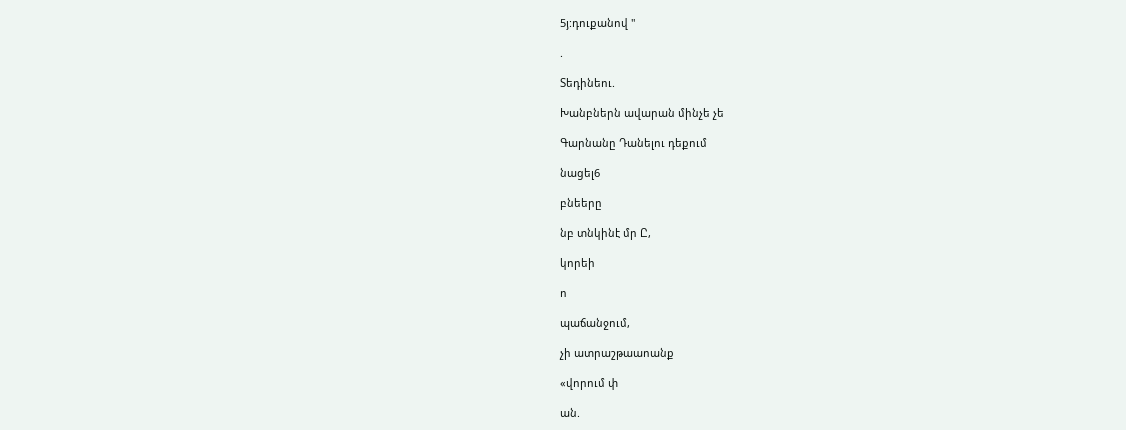5յ:դուքանով "

.

Տեդինեու.

Խանբներն ավարան մինչե չե

Գարնանը Դանելու դեքում

նացել6

բնեերը

նբ տնկինէ մր Ը,

կորեի

ո

պաճանջում,

չի ատրաշթաաոանք

«վորում փ

ան.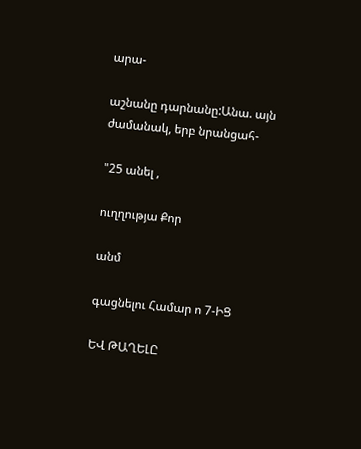արա-

աշնանը դարնանը:Անա. այն ժամանակ, երբ նրանցահ-

"25 անել ,

ուղղությա Քոր

անմ

գացնելու Համար ո 7-ԻՑ

ԵՎ ԹԱՂԵԼԸ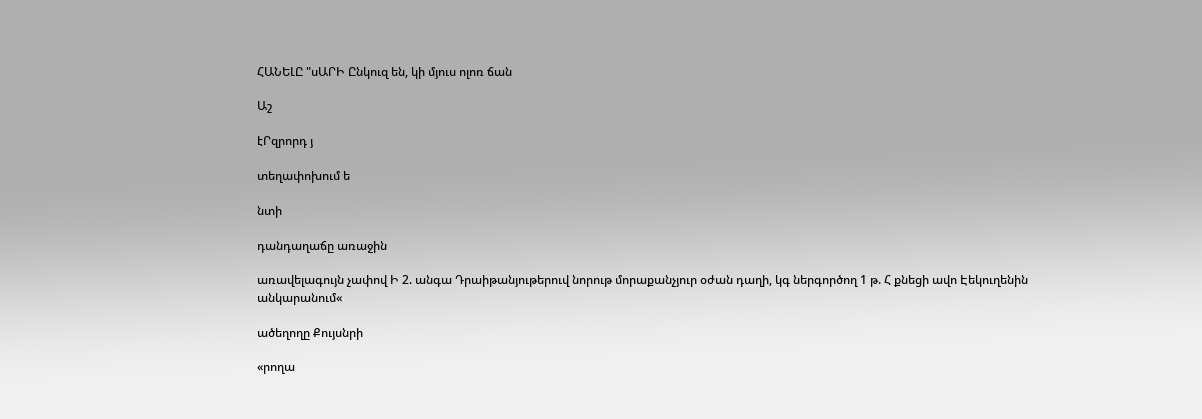ՀԱՆԵԼԸ "սԱՐԻ Ընկուզ են, կի մյուս ոլոռ ճան

Աշ

էՐզրորդ յ

տեղափոխում ե

նտի

դանդաղաճը առաջին

առավելագույն չափով Ի 2. անգա Դրաիթանյութերուվ նորութ մորաքանչյուր օժան դաղի, կգ ներգործող 1 թ. Հ քնեցի ավո Էեկուղենին անկարանում«

ածեղողը Քույսնրի

«րողա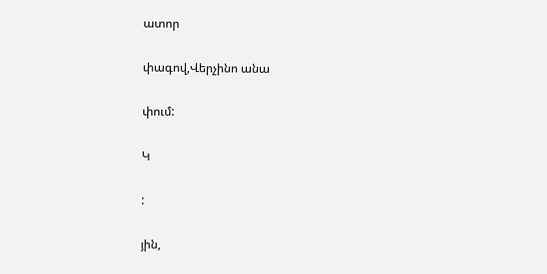ատոր

փագով,Վերչինո անա

փում:

Կ

:

յին,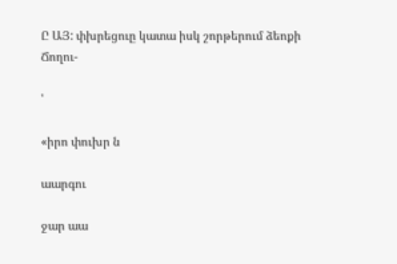Ը ԱՅ: փխրեցուը կատա իսկ շորթերում ձեոքի Ճողու-

'

«իրո փուխր ն

աարգու

ջար աա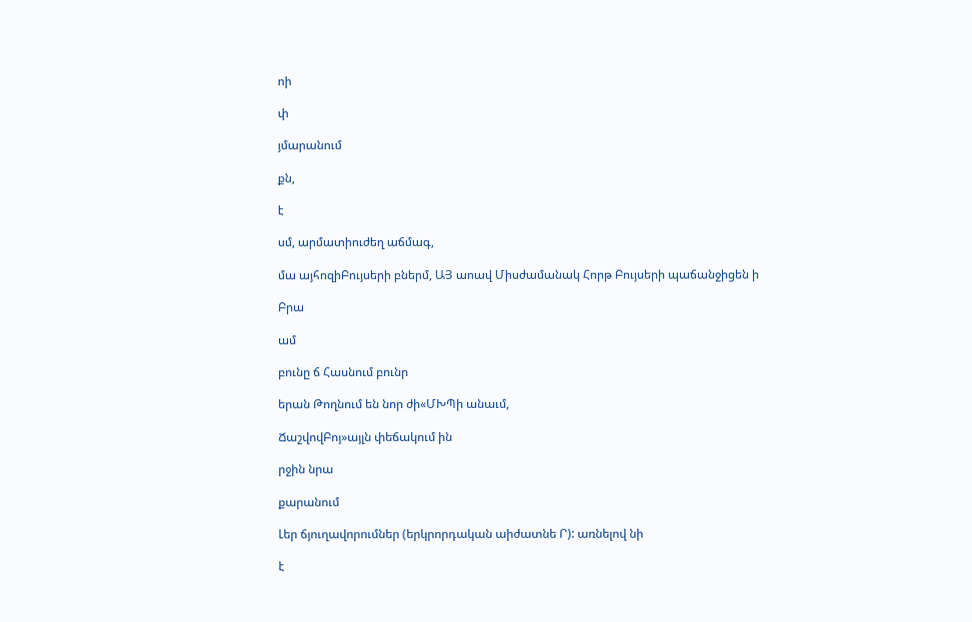ոի

փ

յմարանում

քն,

է

սմ, արմատիուժեղ աճմագ,

մա այհոզիԲույսերի բներմ, ԱՅ աոավ Միսժամանակ Հորթ Բույսերի պաճանջիցեն ի

Բրա

ամ

բունը ճ Հասնում բունր

երան Թողնում են նոր ժի«ՄԽՊի անաւմ,

ՃաշվովԲոյ»այլն փեճակում ին

րջին նրա

քարանում

Լեր ճյուղավորումներ (երկրորդական աիժատնե Ր): առնելով նի

է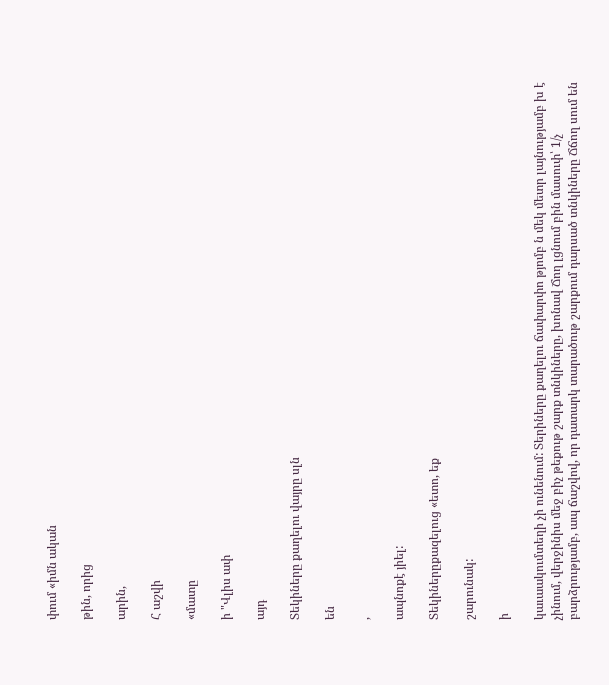փում «իմն ական

թին, որից

արին,

Հ աշվի

«մատը

ի "Վլիս ափ

այդ

Տեկիները քաղելու վայրը սլն

են

,

ապնոքէ յիել:

Տեկիներըքազելուց «ետո, եք

շարունակ:

ի

կաւաակումտեղի չի ունենում: Տերիները քաղելու ճափարփո թյոմբ ն մեկ մետր լայնությամբ խ է չինում, վերջինիս մեջ բիչ թեքութ շարք տնկիները, խոնավ Ճող լցնում բին մասուփ՝ 1/չ բարձրությամբ, ապ ճաշվով, որ դատարկ տարածութ շարքում դարսած տնկիները Ճճող սում են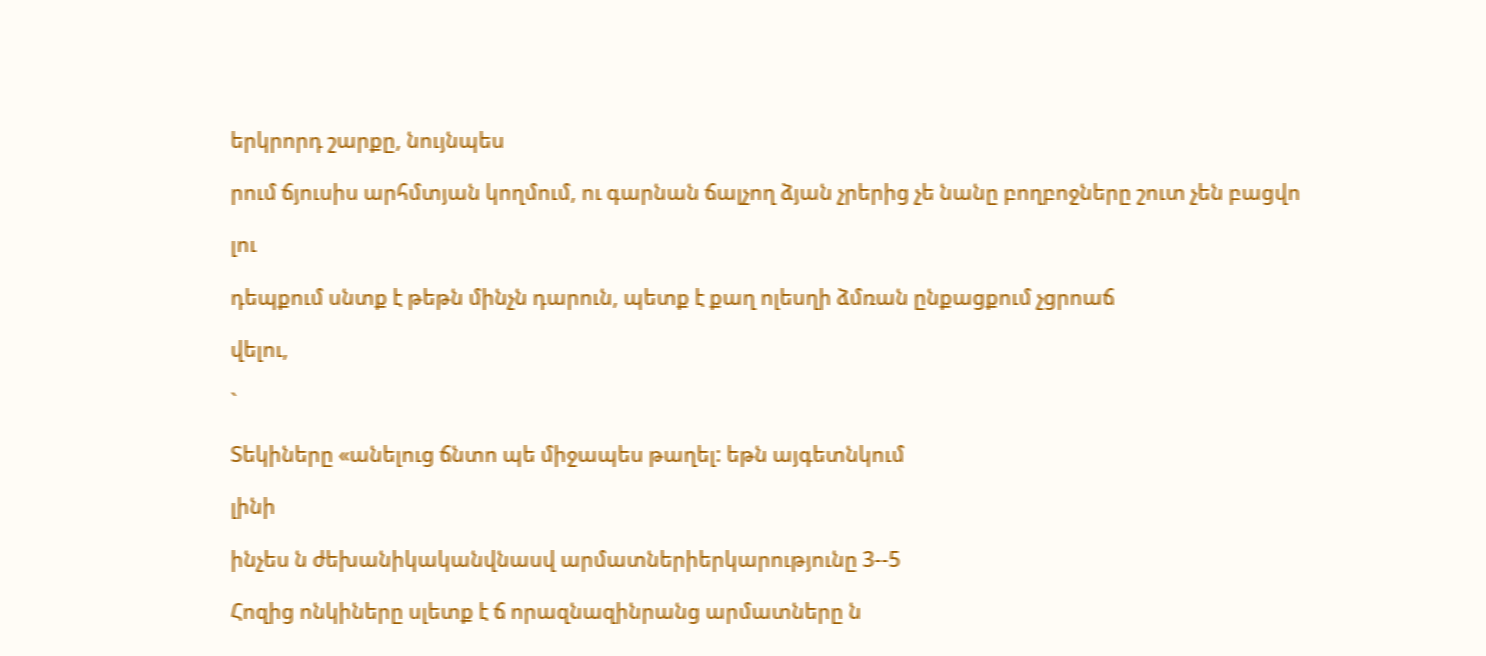երկրորդ շարքը, նույնպես

րում ճյուսիս արհմտյան կողմում, ու գարնան ճալչող ձյան չրերից չե նանը բողբոջները շուտ չեն բացվո

լու

դեպքում սնտք է թեթն մինչն դարուն, պետք է քաղ ոլեսղի ձմռան ընքացքում չցրոաճ

վելու,

`

Տեկիները «անելուց ճնտո պե միջապես թաղել: եթն այգետնկում

լինի

ինչես ն ժեխանիկականվնասվ արմատներիերկարությունը 3--5

Հոզից ոնկիները սլետք է ճ որազնազինրանց արմատները ն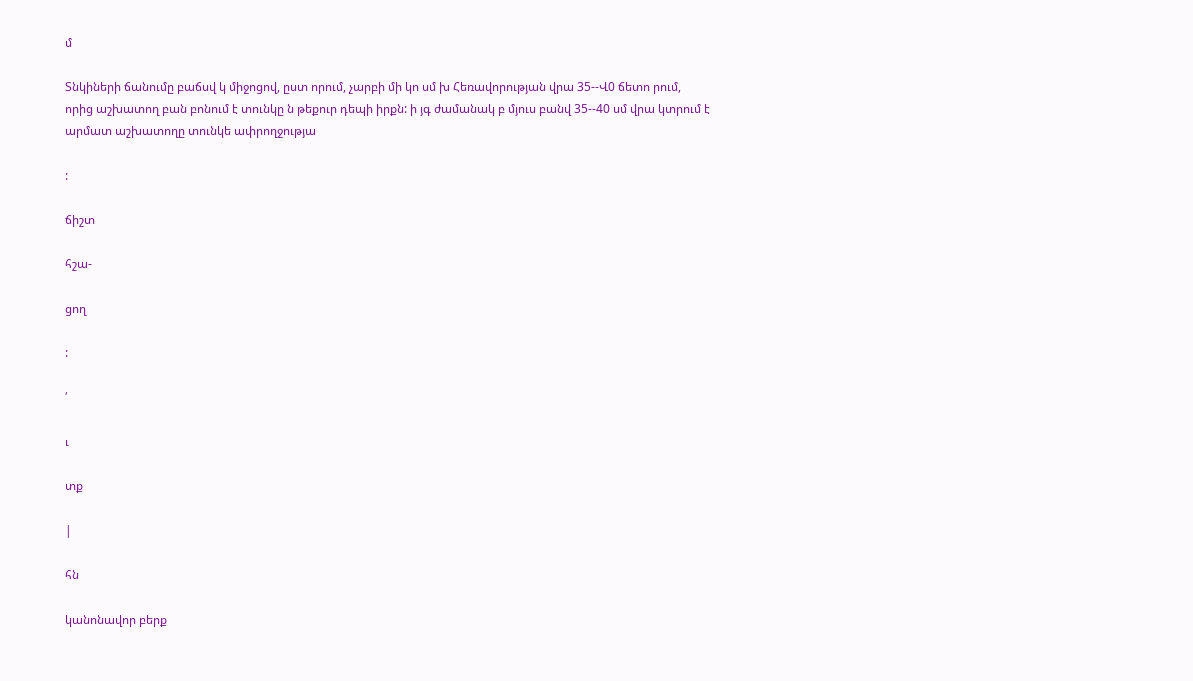մ

Տնկիների ճանումը բաճսվ կ միջոցով, ըստ որում, չարբի մի կո սմ խ Հեռավորության վրա 35--Վ0 ճետո րում, որից աշխատող բան բոնում է տունկը ն թեքուր դեպի իրքն: ի յգ ժամանակ բ մյուս բանվ 35--40 սմ վրա կտրում է արմատ աշխատողը տունկե ափրողջությա

:

ճիշտ

հշա-

ցող

:

՛

ւ

տք

|

հն

կանոնավոր բերք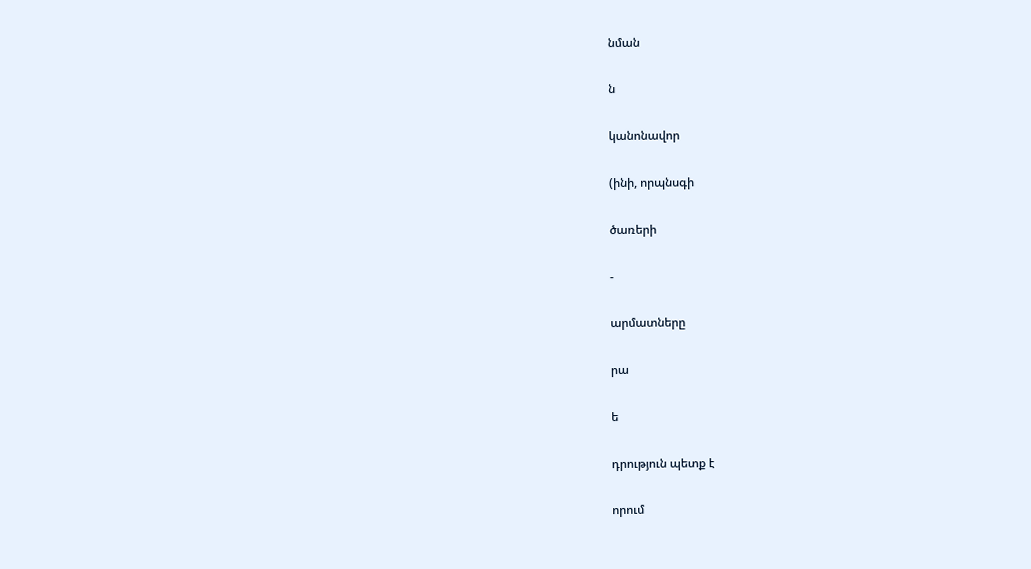նման

ն

կանոնավոր

(ինի, որպնսգի

ծառերի

-

արմատները

րա

ե

դրություն պետք է

որում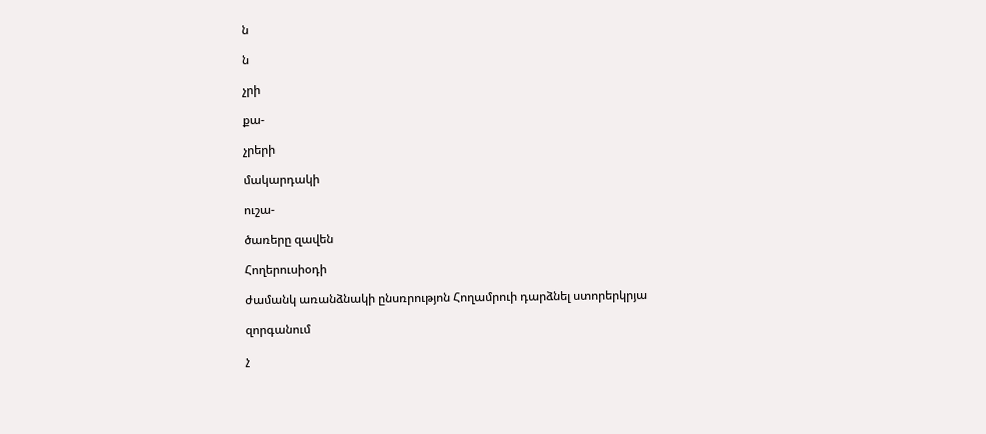ն

ն

չրի

քա-

չրերի

մակարդակի

ուշա-

ծառերը զավեն

Հողերուսիօդի

ժամանկ առանձնակի ընսռրությոն Հողամրուի դարձնել ստորերկրյա

զորգանում

չ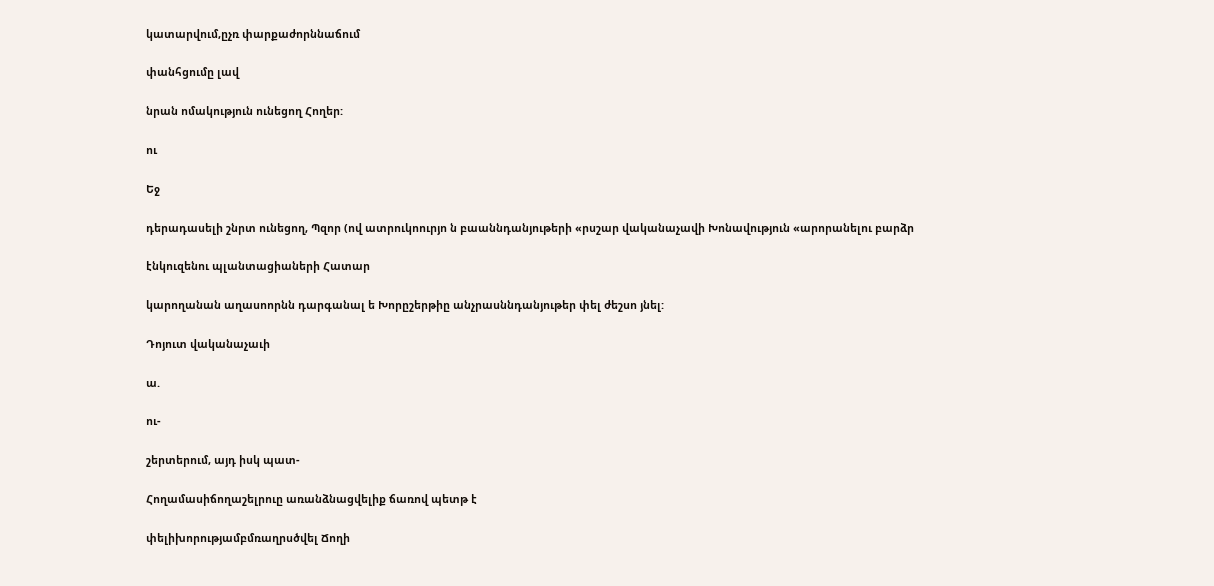կատարվում,ըչռ փարքաժորննաճում

փանհցումը լավ

նրան ոմակություն ունեցող Հողեր:

ու

Եջ

դերադասելի շնրտ ունեցող, Պզոր (ով ատրուկոուրյո ն բաաննդանյութերի «րսշար վականաչավի Խոնավություն «արորանելու բարձր

էնկուզենու պլանտացիաների Հատար

կարողանան աղասոորնն դարգանալ ե Խորըշերթիը անչրասննդանյութեր փել ժեշսո յնել:

Դոյուտ վականաչաւի

ա.

ու-

շերտերում, այդ իսկ պատ-

Հողամասիճողաշելրուը առանձնացվելիք ճառով պետթ է

փելիխորությամբմռաղրսծվել Ճողի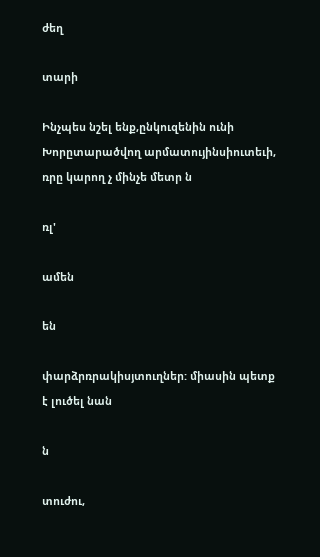ժեղ

տարի

Ինչպես նշել ենք,ընկուզենին ունի Խորըտարածվող արմատույինսիուտեւի, ռրը կարող չ մինչե մետր ն

ռլ'

ամեն

են

փարձրռրակիսյտուղներ: միասին պետք է լուծել նան

ն

տուժու,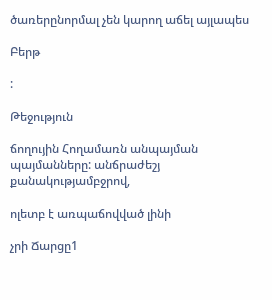ծառերընորմալ չեն կարող աճել այլապես

Բերթ

:

Թեջություն

ճողույին Հողամառն անպայման պայմանները: անճրաժեշյ քանակությամբջրով,

ոլետբ է առպաճովված լինի

չրի Ճարցը1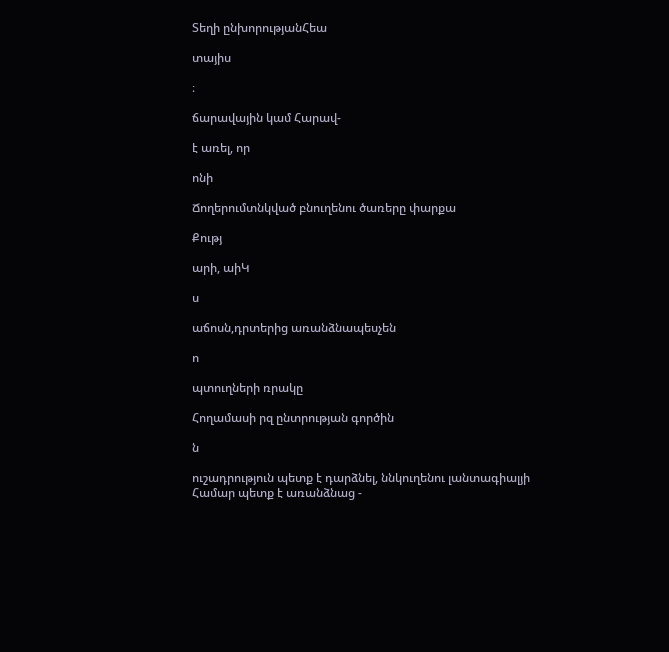Տեղի ընխորությանՀեա

տայիս

։

ճարավային կամ Հարավ-

է առել, որ

ոնի

Ճողերումտնկված բնուղենու ծառերը փարքա

Քությ

արի, աիԿ

ս

աճոսն,դրտերից առանձնապեսչեն

ո

պտուղների ռրակը

Հողամասի րզ ընտրության գործին

ն

ուշադրություն պետք է դարձնել, ննկուղենու լանտագիալյի Համար պետք է առանձնաց -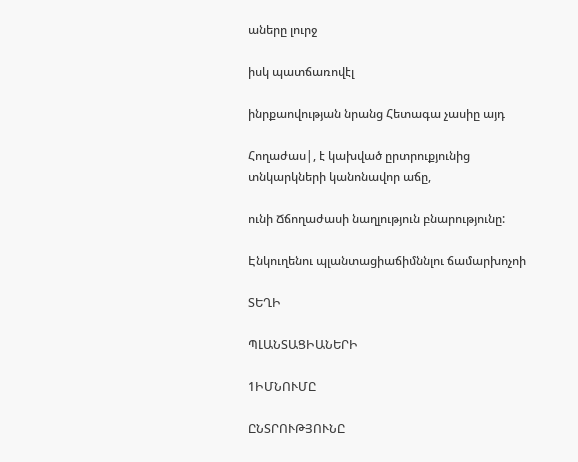աները լուրջ

իսկ պատճառովէլ

ինրքաովության նրանց Հետագա չասիը այդ

Հողաժաս|, է կախված ըրտրուքյունից տնկարկների կանոնավոր աճը,

ունի Ճճողաժասի նաղլություն բնարությունը:

Էնկուղենու պլանտացիաճիմննլու ճամարխոչոի

ՏԵՂԻ

ՊԼԱՆՏԱՑԻԱՆԵՐԻ

1ԻՄՆՈՒՄԸ

ԸՆՏՐՈՒԹՅՈՒՆԸ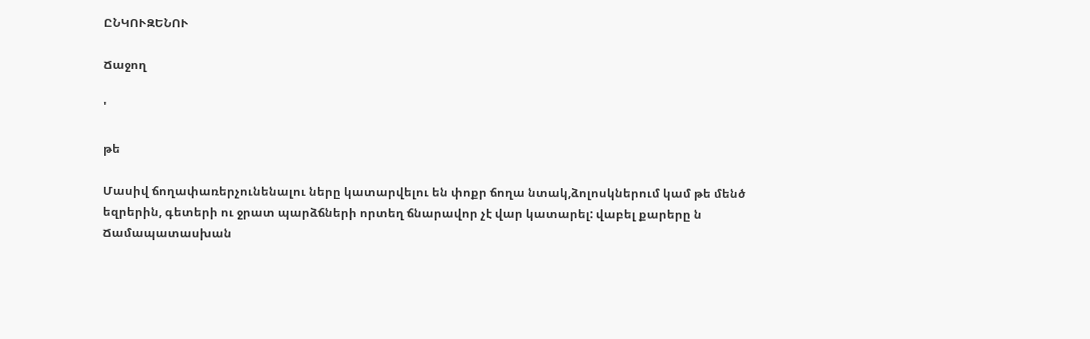ԸՆԿՈՒԶԵՆՈՒ

Ճաջող

'

թե

Մասիվ ճողափառերչունենալու ները կատարվելու են փոքր ճողա նտակ,ձոլոսկներում կամ թե մենծ եզրերին, գետերի ու ջրատ պարձճների որտեղ ճնարավոր չէ վար կատարել: վաբել քարերը ն Ճամապատասխան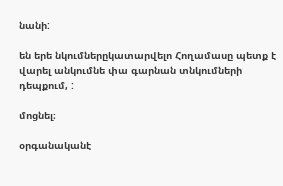նանի:

են երե նկումներըկատարվելո Հողամասը պետք է վարել անկումնե փա գարնան տնկումների դեպքում, :

մոցնել։

օրգանականէ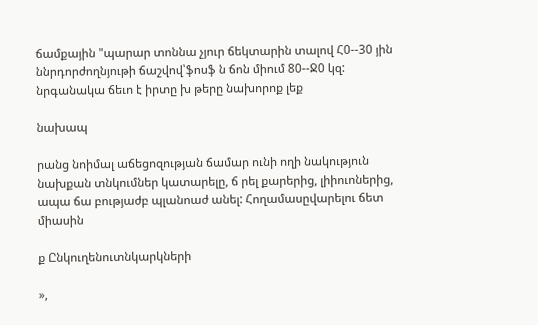ճամքային "պարար տոննա չյուր ճեկտարին տալով Հ0--30 յին ննրդորժողնյութի ճաշվով՝ֆոսֆ ն ճոն միում 80--Ջ0 կզ: նրգանակա ճեւո է իրտը խ թերը նախորոք լեք

նախապ

րանց նոիմալ աճեցոզության ճամար ունի ողի նակություն նախքան տնկումներ կատարելը, ճ րել քարերից, լիիուոներից, ապա ճա բությաժբ պլանոաժ անել: Հողամասըվարելու ճետ միասին

ք Ընկուղենուտնկարկների

»,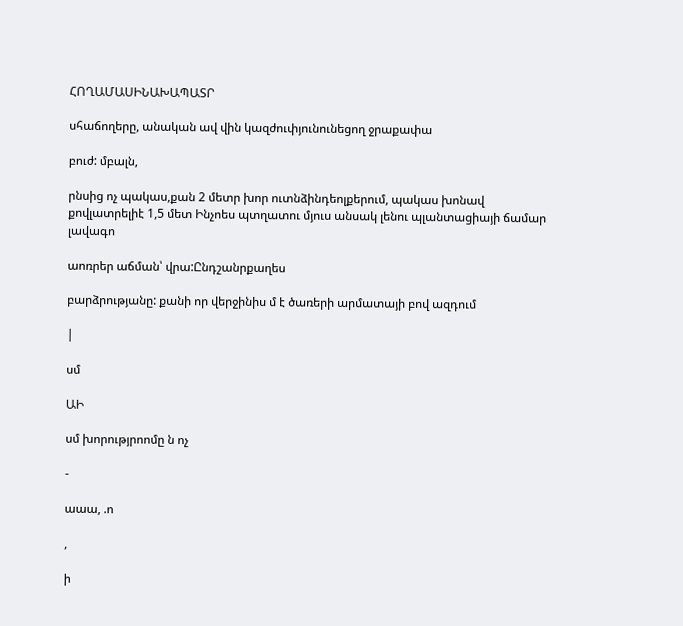ՀՈՂԱՄԱՍԻՆԱԽԱՊԱՏՐ

սհաճողերը, անական ավ վին կազժուփյունունեցող ջրաքափա

բուժ: մբալն,

րնսից ոչ պակաս,քան 2 մետր խոր ուտնձինդեոլքերում, պակաս խոնավ քովլատրելիէ 1,5 մետ Ինչոես պտղատու մյուս անսակ լենու պլանտացիայի ճամար լավագո

աոռրեր աճման՝ վրա:Ընդշանրքաղես

բարձրությանը: քանի որ վերջինիս մ է ծառերի արմատայի բով ազդում

|

սմ

ԱԻ

սմ խորությրոոմը ն ոչ

-

աաա, .ո

,

ի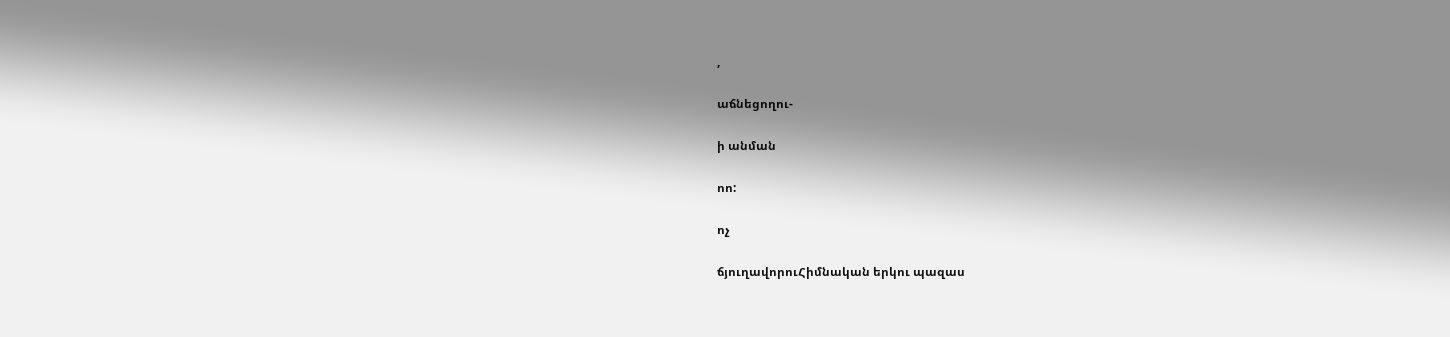,

աճնեցողու-

ի անման

ոո:

ոչ

ճյուղավորուՀիմնական երկու պազաս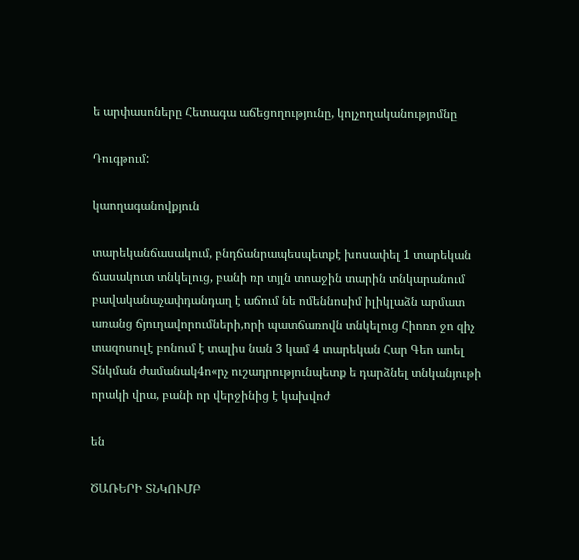ե արփասոները Հետագա աճեցողությունը, կոլչողականությոմնը

Դուգթում:

կաողագանովքյուն

տարեկանճասակում, բնդճանրապեսպետքէ խոսափել 1 տարեկան ճասակուտ տնկելուց, բանի ռր տյլն տոաջին տարին տնկարանում բավականաչափդանդաղ է աճում նե ոմեննոսիմ իլիկլաձն արմատ առանց ճյուղավորումների,որի պատճառովն տնկելուց Հիոռո ջո զիչ տազոսուլէ բոնում է տալիս նան 3 կամ 4 տարեկան Հար Գեո աոել Տնկման ժամանակ4ո«րչ ուշադրությունպետք ե դարձնել տնկանյութի որակի վրա, բանի որ վերջինից է կախվոժ

են

ԾԱՌԵՐԻ ՏՆԿՈՒՄԲ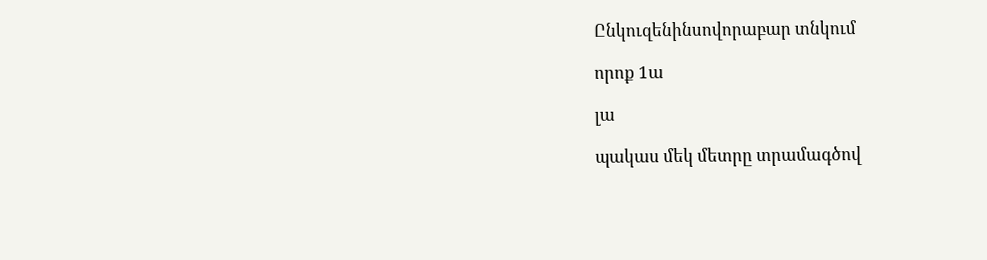Ընկուզենինսովորաբար տնկում

որոք 1ա

լա

պակաս մեկ մետրը տրամագծով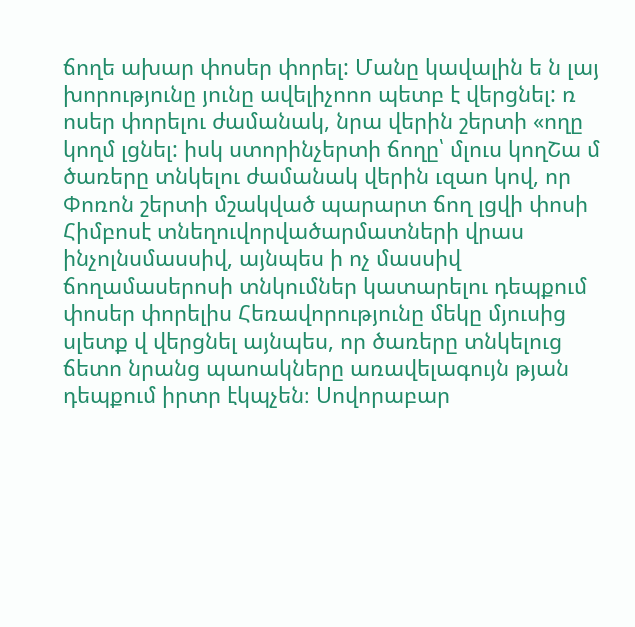ճողե ախար փոսեր փորել: Մանը կավալին ե ն լայ խորությունը յունը ավելիչոոո պետբ է վերցնել: ռ ոսեր փորելու ժամանակ, նրա վերին շերտի «ողը կողմ լցնել: իսկ ստորինչերտի ճողը՝ մլուս կողՇա մ ծառերը տնկելու ժամանակ վերին ւզաո կով, որ Փոռոն շերտի մշակված պարարտ ճող լցվի փոսի Հիմբոսէ տնեղուվորվածարմատների վրաս ինչոլնսմասսիվ, այնպես ի ոչ մասսիվ ճողամասերոսի տնկումներ կատարելու դեպքում փոսեր փորելիս Հեռավորությունը մեկը մյուսից սլետք վ վերցնել այնպես, որ ծառերը տնկելուց ճետո նրանց պաոակները առավելագույն թյան դեպքում իրտր էկպչեն։ Սովորաբար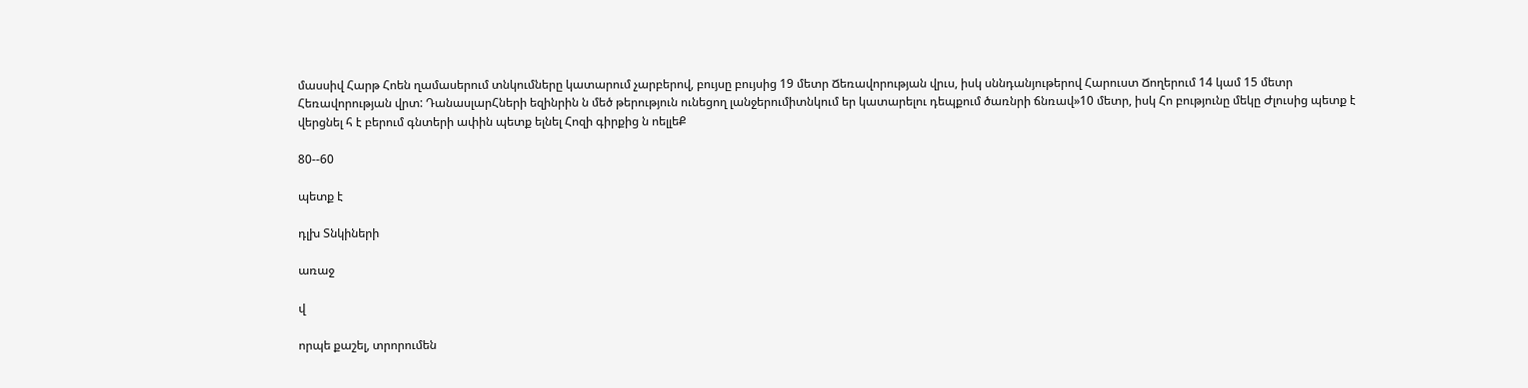մասսիվ Հարթ Հոեն ղամասերում տնկումները կատարում չարբերով, բույսը բույսից 19 մետր Ճեռավորության վրւս, իսկ սննդանյութերով Հարուստ Ճողերում 14 կամ 15 մետր Հեռավորության վրտ: ԴանասլարՀների եզինրին ն մեծ թերություն ունեցող լանջերումիտնկում եր կատարելու դեպքում ծառնրի ճնռավ»10 մետր, իսկ Հո բությունը մեկը Ժլուսից պետք է վերցնել հ է բերում գնտերի ափին պետք ելնել Հոզի գիրքից ն ոելլեՔ

80--60

պետք է

դլխ Տնկիների

առաջ

վ

որպե քաշել, տրորումեն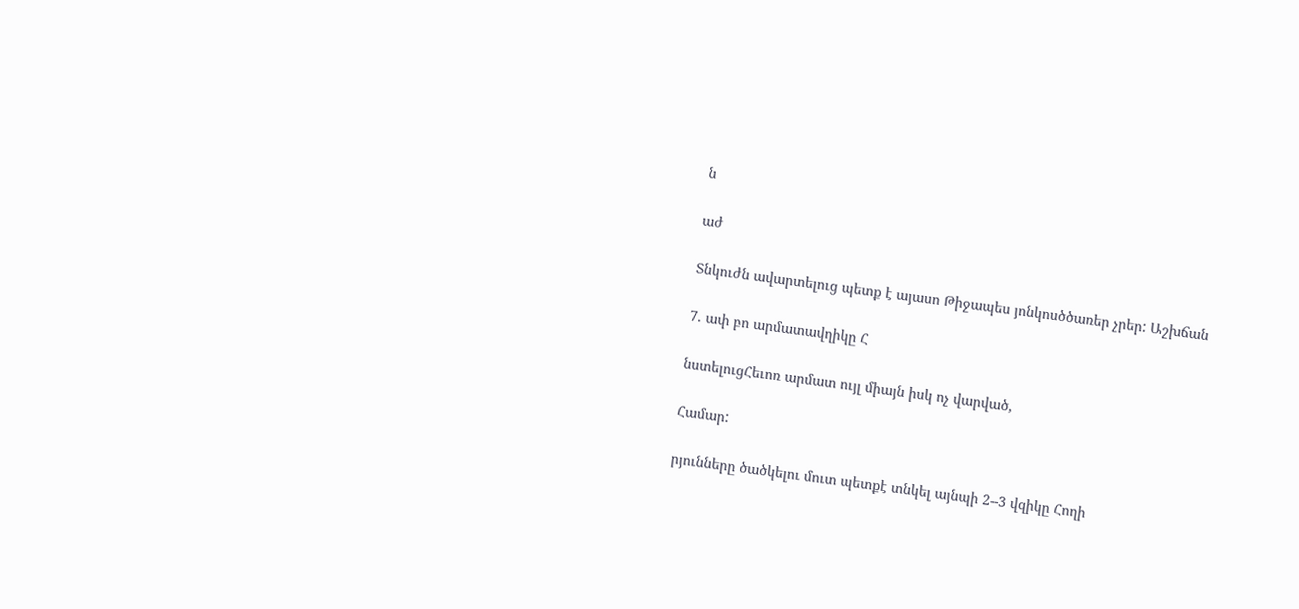ն

աժ

Տնկուժն ավարտելուց պետք է այասո Թիջապես յոնկոսծծառեր չրեր: Աշխճան

7. ափ բո արմատավղիկը Հ

նստելուցՀեւոռ արմատ ույլ միայն իսկ ոչ վարված,

Համար:

րյունները ծածկելու մուտ պետքէ տնկել այնպի 2--3 վզիկը Հողի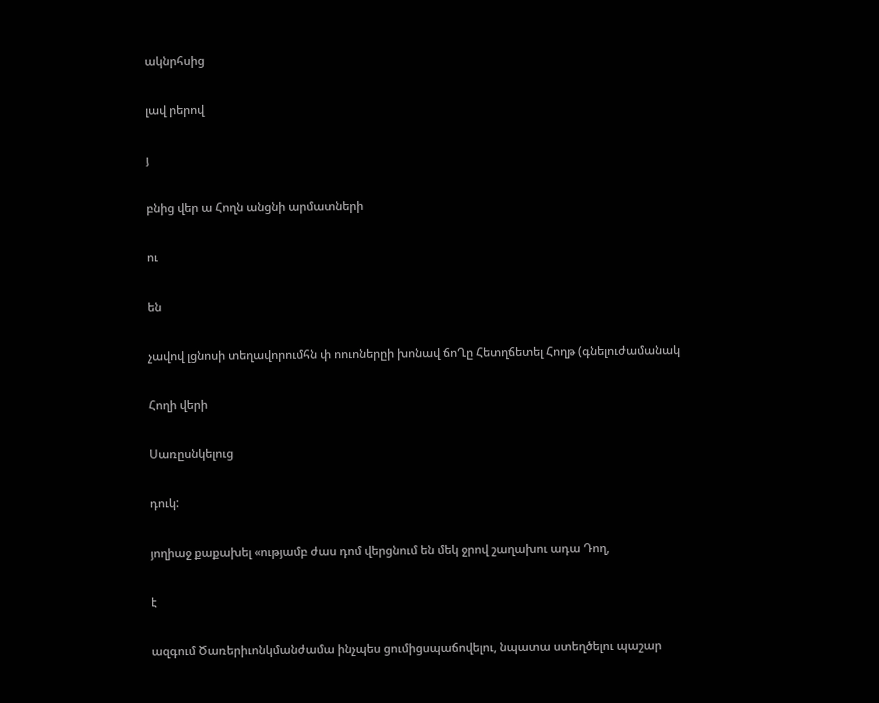ակնրհսից

լավ րերով

յ

բնից վեր ա Հողն անցնի արմատների

ու

են

չավով լցնոսի տեղավորումհն փ ոուոներըի խոնավ ճոՂը Հետղճետել Հողթ (գնելուժամանակ

Հողի վերի

Սառըսնկելուց

դուկ:

յողիաջ քաքախել «ությամբ ժաս դոմ վերցնում են մեկ ջրով շաղախու ադա Դող,

է

ազգում Ծառերիւոնկմանժամա ինչպես ցումիցսպաճովելու, նպատա ստեղծելու պաշար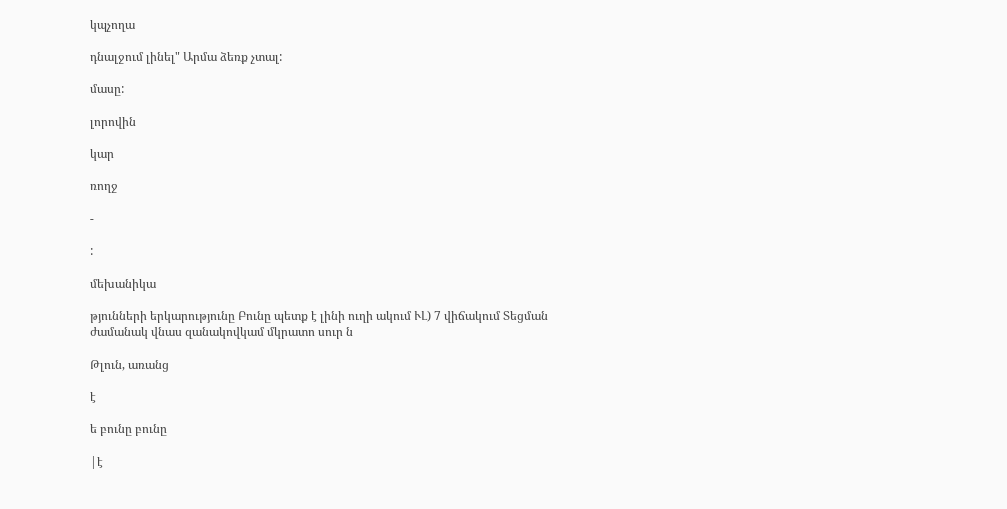կպչողա

դնալջում լինել" Արմա ձեռք չտալ:

մասը:

լորովին

կար

ռողջ

-

:

մեխանիկա

թյունների երկարությունը Բունը պետք է լինի ուղի ակում ՒԼ) 7 վիճակում Տեցման ժամանակ վնաս զանակովկամ մկրատո սուր ն

Թլուն, առանց

է

ե բունը բունը

|է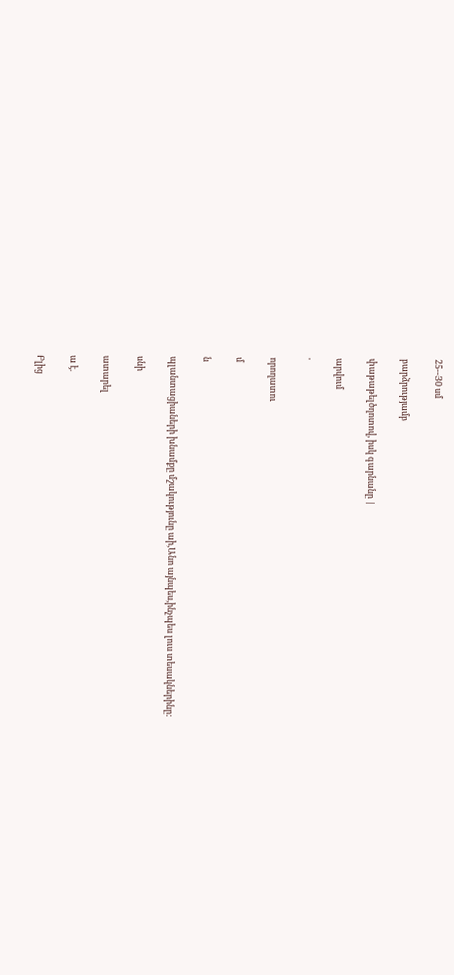25--Յ0 սմ

բարձրությամբ

փաթաթելծղոտով, իսկ գարնանը |

արվում

'

որողատու

մ

ն

պլանտացիաների խնամքը մշակությունը աի,Անո այնպես,ինչպես լուս տեսակներինը:

սնի

ատարել

ա է.

Բլից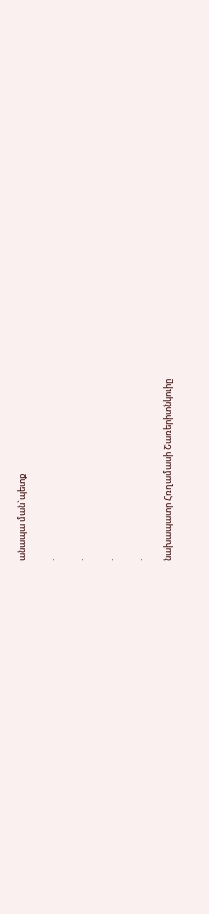անապա ման`պետք

.

.

.

.

նախապատր Հռղամասի Շառերիտնկուիը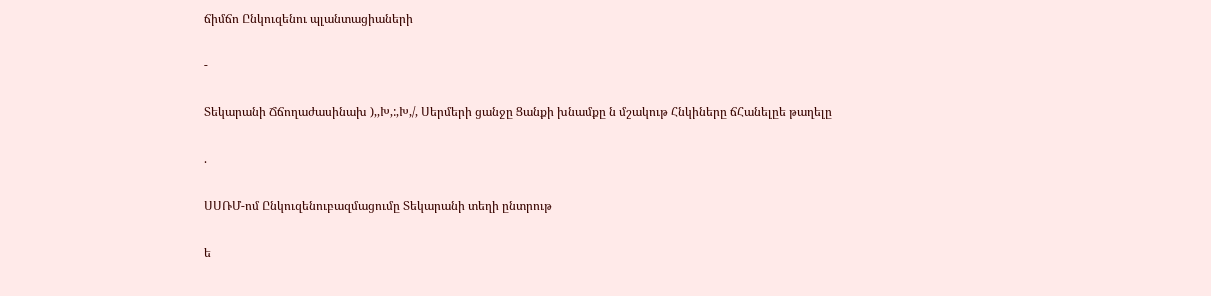ճիմճո Ընկուզենու պլանտացիաների

-

Տեկարանի Ճճողաժասինախ ),,Խ,:,Խ,/, Սերմերի ցանջը Ցանքի խնամքը ն մշակութ Հնկիները ճՀանելըե թաղելը

.

ՍՍՌՄ-ոմ Ընկուզենուբազմացումը Տեկարանի տեղի ընտրութ

ե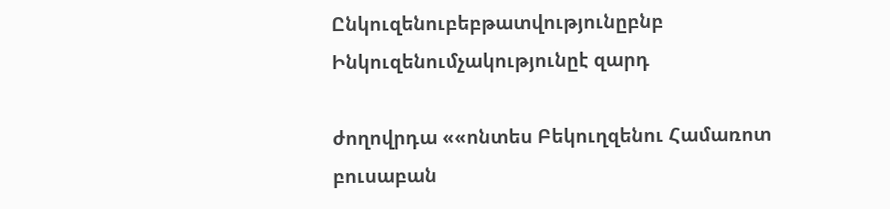Ընկուզենուբեբթատվությունըբնբ Ինկուզենումչակությունըէ զարդ

ժողովրդա ««ոնտես Բեկուղզենու Համառոտ բուսաբան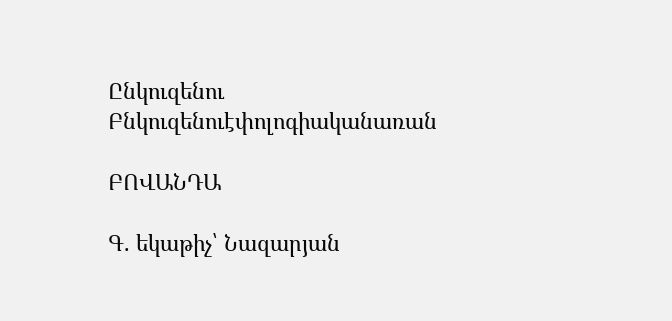Ընկուզենու Բնկուզենուէփոլոգիականառան

ԲՈՎԱՆԴԱ

Գ. եկաթիչ՝ Նազարյան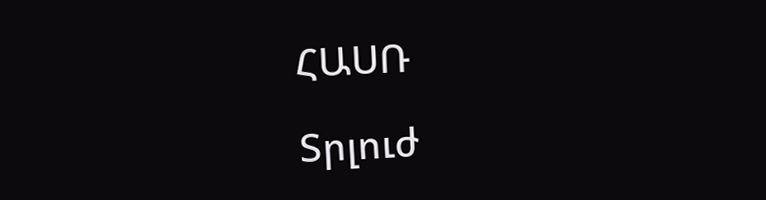ՀԱՍՌ

Տրլուժ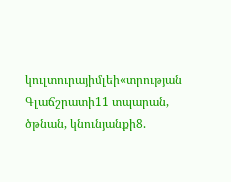կուլտուրայիմլեի«տրության Գլաճշրատի11 տպարան, ծթնան, կնունյանքի8.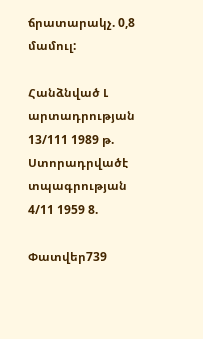ճրատարակչ. 0,8 մամուլ:

Հանձնված Լ արտադրության 13/111 1989 թ. Ստորադրվածէ տպագրության 4/11 1959 8.

Փատվեր739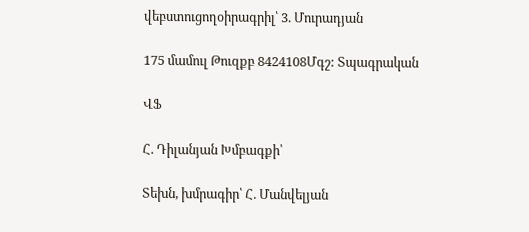վեբստուցողօիրագրիլ՝ 3. Մուրադյան

175 մամուլ Թուզքբ 8424108Մգշ: Տպագրական

ՎՖ

Հ. Դիլանյան Խմբագքի՝

Տեխն, խմրագիր՝ Հ. Մանվելյան